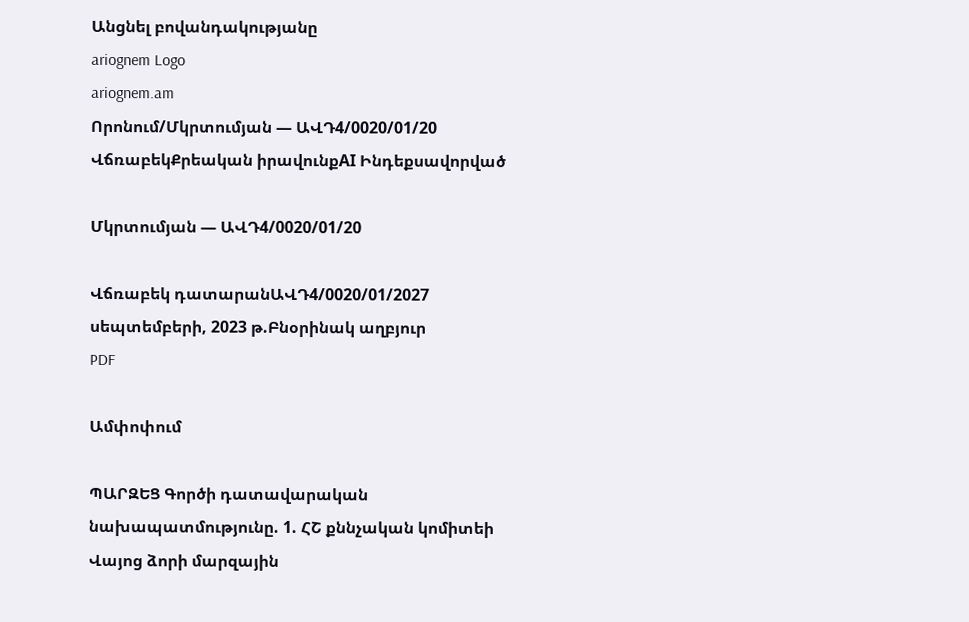Անցնել բովանդակությանը
ariognem Logo
ariognem.am
Որոնում/Մկրտումյան — ԱՎԴ4/0020/01/20
ՎճռաբեկՔրեական իրավունքAI Ինդեքսավորված

Մկրտումյան — ԱՎԴ4/0020/01/20

Վճռաբեկ դատարանԱՎԴ4/0020/01/2027 սեպտեմբերի, 2023 թ.Բնօրինակ աղբյուր
PDF

Ամփոփում

ՊԱՐԶԵՑ Գործի դատավարական նախապատմությունը. 1. ՀՇ քննչական կոմիտեի Վայոց ձորի մարզային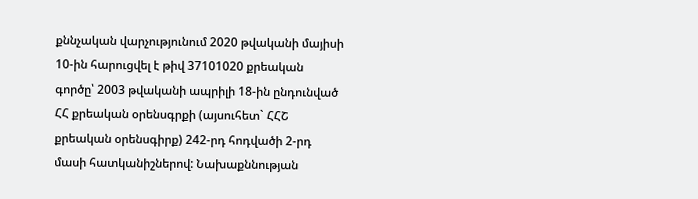քննչական վարչությունում 2020 թվականի մայիսի 10-ին հարուցվել է թիվ 37101020 քրեական գործը՝ 2003 թվականի ապրիլի 18-ին ընդունված ՀՀ քրեական օրենսգրքի (այսուհետ` ՀՀՇ քրեական օրենսգիրք) 242-րդ հոդվածի 2-րդ մասի հատկանիշներով: Նախաքննության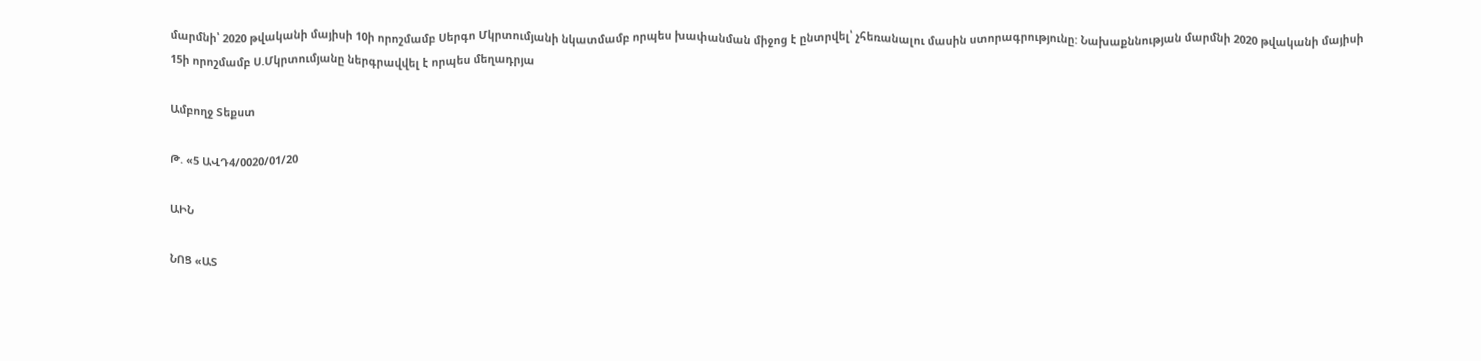մարմնի՝ 2020 թվականի մայիսի 10ի որոշմամբ Սերգո Մկրտումյանի նկատմամբ որպես խափանման միջոց է ընտրվել՝ չհեռանալու մասին ստորագրությունը: Նախաքննության մարմնի 2020 թվականի մայիսի 15ի որոշմամբ Ս.Մկրտումյանը ներգրավվել է որպես մեղադրյա

Ամբողջ Տեքստ

Թ. «5 ԱՎԴ4/0020/01/20

ԱԻՆ

ՆՈՑ «ԱՏ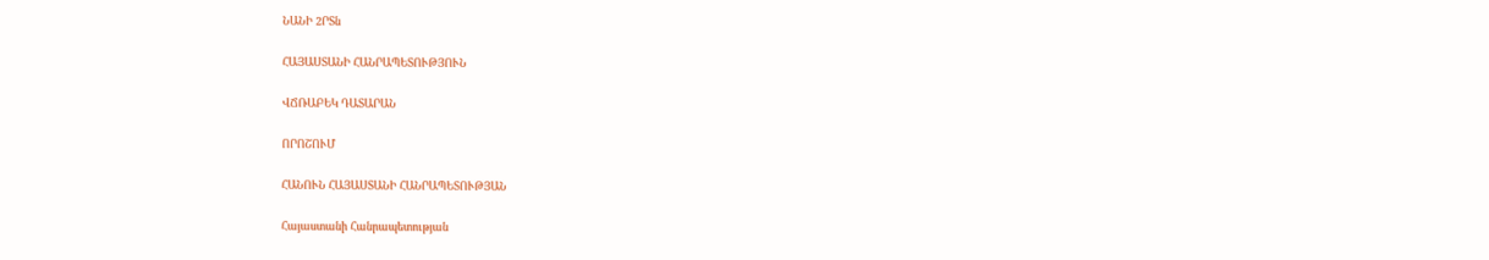ՆԱՆԻ 2ՐՏն

ՀԱՅԱՍՏԱՆԻ ՀԱՆՐԱՊԵՏՈՒԹՅՈՒՆ

ՎՃՌԱԲԵԿ ԴԱՏԱՐԱՆ

ՈՐՈՇՈՒՄ

ՀԱՆՈՒՆ ՀԱՅԱՍՏԱՆԻ ՀԱՆՐԱՊԵՏՈՒԹՅԱՆ

Հայաստանի Հանրապետության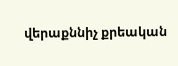վերաքննիչ քրեական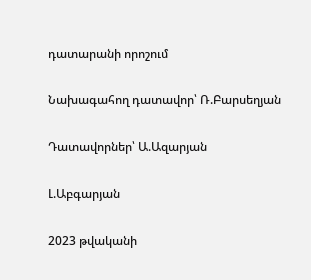դատարանի որոշում

Նախագահող դատավոր՝ Ռ.Բարսեղյան

Դատավորներ՝ Ա.Ազարյան

Լ.Աբգարյան

2023 թվականի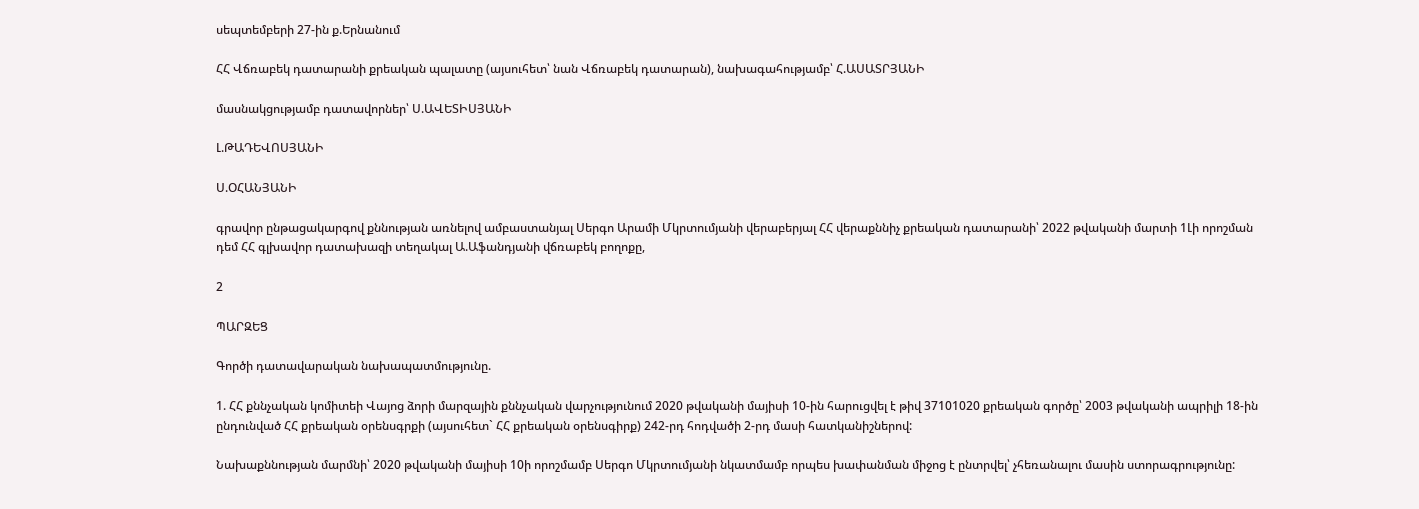սեպտեմբերի 27-ին ք.Երնանում

ՀՀ Վճռաբեկ դատարանի քրեական պալատը (այսուհետ՝ նան Վճռաբեկ դատարան), նախագահությամբ՝ Հ.ԱՍԱՏՐՅԱՆԻ

մասնակցությամբ դատավորներ՝ Ս.ԱՎԵՏԻՍՅԱՆԻ

Լ.ԹԱԴԵՎՈՍՅԱՆԻ

Ս.ՕՀԱՆՅԱՆԻ

գրավոր ընթացակարգով քննության առնելով ամբաստանյալ Սերգո Արամի Մկրտումյանի վերաբերյալ ՀՀ վերաքննիչ քրեական դատարանի՝ 2022 թվականի մարտի 1Լի որոշման դեմ ՀՀ գլխավոր դատախազի տեղակալ Ա.Աֆանդյանի վճռաբեկ բողոքը,

2

ՊԱՐԶԵՑ

Գործի դատավարական նախապատմությունը.

1. ՀՀ քննչական կոմիտեի Վայոց ձորի մարզային քննչական վարչությունում 2020 թվականի մայիսի 10-ին հարուցվել է թիվ 37101020 քրեական գործը՝ 2003 թվականի ապրիլի 18-ին ընդունված ՀՀ քրեական օրենսգրքի (այսուհետ` ՀՀ քրեական օրենսգիրք) 242-րդ հոդվածի 2-րդ մասի հատկանիշներով:

Նախաքննության մարմնի՝ 2020 թվականի մայիսի 10ի որոշմամբ Սերգո Մկրտումյանի նկատմամբ որպես խափանման միջոց է ընտրվել՝ չհեռանալու մասին ստորագրությունը: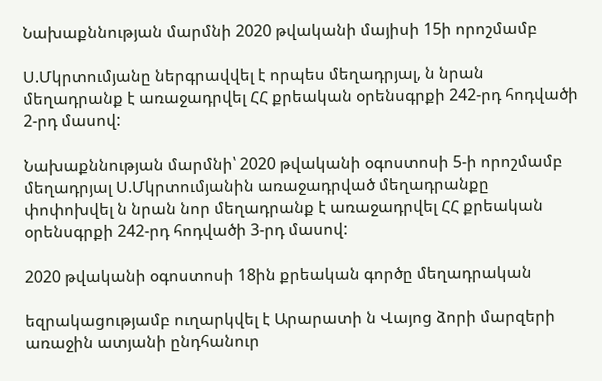Նախաքննության մարմնի 2020 թվականի մայիսի 15ի որոշմամբ

Ս.Մկրտումյանը ներգրավվել է որպես մեղադրյալ, ն նրան մեղադրանք է առաջադրվել ՀՀ քրեական օրենսգրքի 242-րդ հոդվածի 2-րդ մասով:

Նախաքննության մարմնի՝ 2020 թվականի օգոստոսի 5-ի որոշմամբ մեղադրյալ Ս.Մկրտումյանին առաջադրված մեղադրանքը փոփոխվել ն նրան նոր մեղադրանք է առաջադրվել ՀՀ քրեական օրենսգրքի 242-րդ հոդվածի 3-րդ մասով:

2020 թվականի օգոստոսի 18ին քրեական գործը մեղադրական

եզրակացությամբ ուղարկվել է Արարատի ն Վայոց ձորի մարզերի առաջին ատյանի ընդհանուր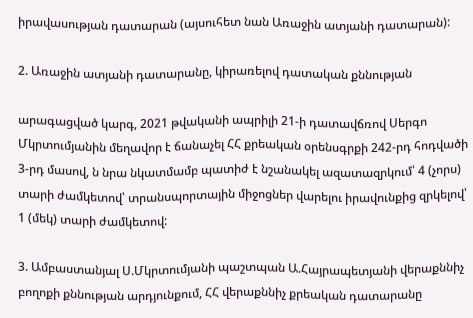իրավասության դատարան (այսուհետ նան Առաջին ատյանի դատարան):

2. Առաջին ատյանի դատարանը, կիրառելով դատական քննության

արագացված կարգ, 2021 թվականի ապրիլի 21-ի դատավճռով Սերգո Մկրտումյանին մեղավոր է ճանաչել ՀՀ քրեական օրենսգրքի 242-րդ հոդվածի 3-րդ մասով, ն նրա նկատմամբ պատիժ է նշանակել ազատազրկում՝ 4 (չորս) տարի ժամկետով՝ տրանսպորտային միջոցներ վարելու իրավունքից զրկելով՝ 1 (մեկ) տարի ժամկետով:

3. Ամբաստանյալ Ս.Մկրտումյանի պաշտպան Ա.Հայրապետյանի վերաքննիչ բողոքի քննության արդյունքում, ՀՀ վերաքննիչ քրեական դատարանը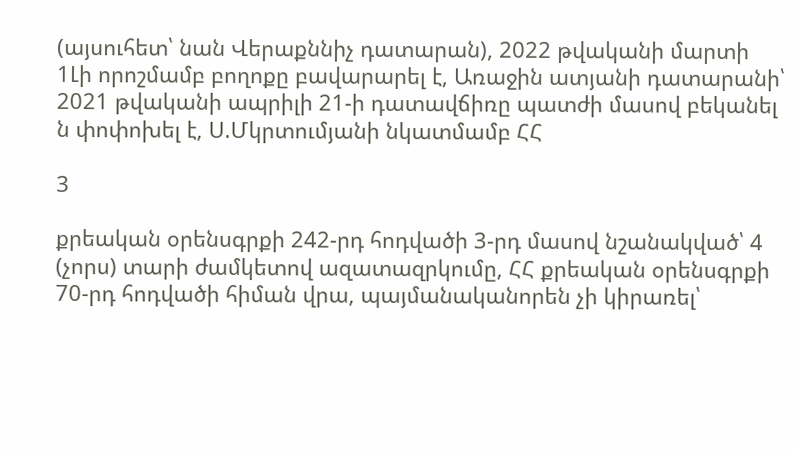(այսուհետ՝ նան Վերաքննիչ դատարան), 2022 թվականի մարտի 1Լի որոշմամբ բողոքը բավարարել է, Առաջին ատյանի դատարանի՝ 2021 թվականի ապրիլի 21-ի դատավճիռը պատժի մասով բեկանել ն փոփոխել է, Ս.Մկրտումյանի նկատմամբ ՀՀ

3

քրեական օրենսգրքի 242-րդ հոդվածի 3-րդ մասով նշանակված՝ 4 (չորս) տարի ժամկետով ազատազրկումը, ՀՀ քրեական օրենսգրքի 70-րդ հոդվածի հիման վրա, պայմանականորեն չի կիրառել՝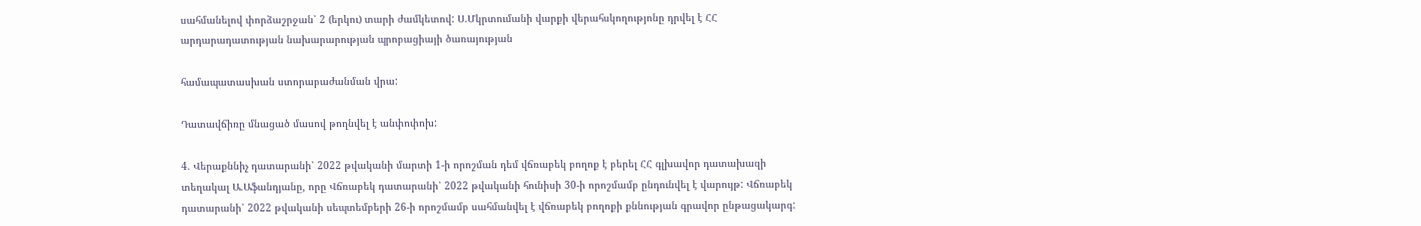սահմանելով փորձաշրջան՝ 2 (երկու) տարի ժամկետով: Ս.Մկրտումանի վարքի վերահսկողությոնը դրվել է ՀՀ արդարադատության նախարարության պրոբացիայի ծառայության

համապատասխան ստորաբաժանման վրա:

Դատավճիռը մնացած մասով թողնվել է անփոփոխ:

4. Վերաքննիչ դատարանի՝ 2022 թվականի մարտի 1-ի որոշման դեմ վճռաբեկ բողոք է բերել ՀՀ գլխավոր դատախազի տեղակալ Ա.Աֆանդյանը, որը Վճռաբեկ դատարանի՝ 2022 թվականի հունիսի 30-ի որոշմամբ ընդունվել է վարույթ: Վճռաբեկ դատարանի՝ 2022 թվականի սեպտեմբերի 26-ի որոշմամբ սահմանվել է վճռաբեկ բողոքի քննության գրավոր ընթացակարգ: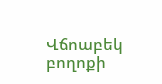Վճոաբեկ բողոքի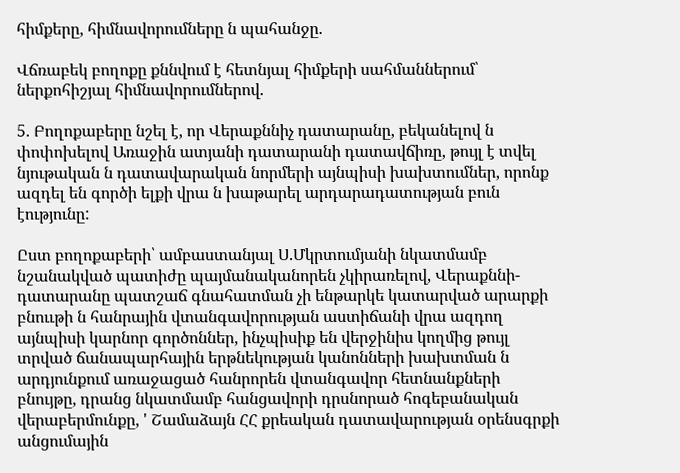հիմքերը, հիմնավորումները ն պահանջը.

Վճռաբեկ բողոքը քննվում է հետնյալ հիմքերի սահմաններում՝ ներքոհիշյալ հիմնավորումներով.

5. Բողոքաբերը նշել է, որ Վերաքննիչ դատարանը, բեկանելով ն փոփոխելով Առաջին ատյանի դատարանի դատավճիռը, թույլ է տվել նյութական ն դատավարական նորմերի այնպիսի խախտումներ, որոնք ազդել են գործի ելքի վրա ն խաթարել արդարադատության բուն էությունը:

Ըստ բողոքաբերի՝ ամբաստանյալ Ս.Մկրտումյանի նկատմամբ նշանակված պատիժը պայմանականորեն չկիրառելով, Վերաքննի- դատարանը պատշաճ գնահատման չի ենթարկե կատարված արարքի բնոււթի ն հանրային վտանգավորության աստիճանի վրա ազդող այնպիսի կարնոր գործոններ, ինչպիսիք են վերջինիս կողմից թույլ տրված ճանապարհային երթնեկության կանոնների խախտման ն արդյունքում առաջացած հանրորեն վտանգավոր հետնանքների բնույթը, դրանց նկատմամբ հանցավորի դրսնորած հոգեբանական վերաբերմունքը, ' Շամաձայն ՀՀ քրեական դատավարության օրենսգրքի անցումային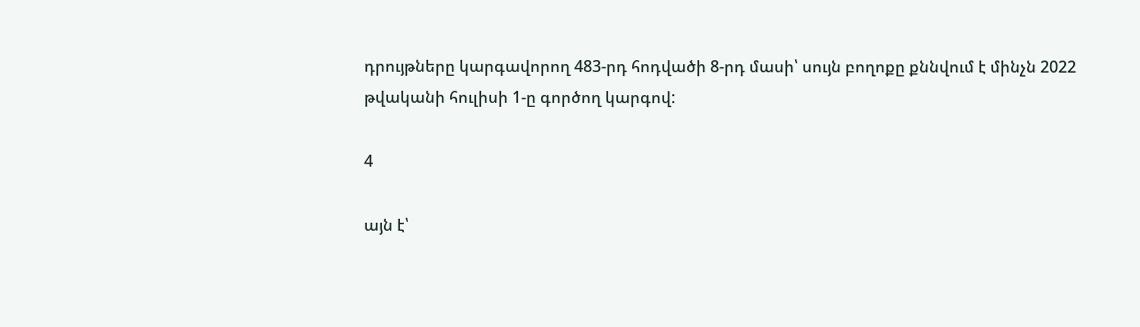դրույթները կարգավորող 483-րդ հոդվածի 8-րդ մասի՝ սույն բողոքը քննվում է մինչն 2022 թվականի հուլիսի 1-ը գործող կարգով:

4

այն է՝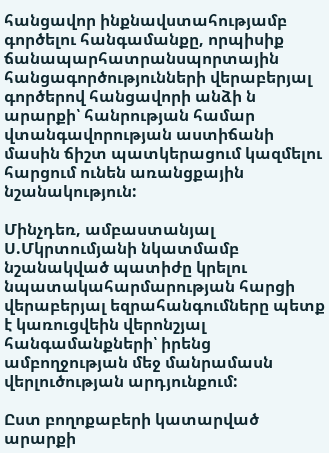հանցավոր ինքնավստահությամբ գործելու հանգամանքը, որպիսիք ճանապարհատրանսպորտային հանցագործությունների վերաբերյալ գործերով հանցավորի անձի ն արարքի՝ հանրության համար վտանգավորության աստիճանի մասին ճիշտ պատկերացում կազմելու հարցում ունեն առանցքային նշանակություն:

Մինչդեռ, ամբաստանյալ Ս.Մկրտումյանի նկատմամբ նշանակված պատիժը կրելու նպատակահարմարության հարցի վերաբերյալ եզրահանգումները պետք է կառուցվեին վերոնշյալ հանգամանքների՝ իրենց ամբողջության մեջ մանրամասն վերլուծության արդյունքում:

Ըստ բողոքաբերի կատարված արարքի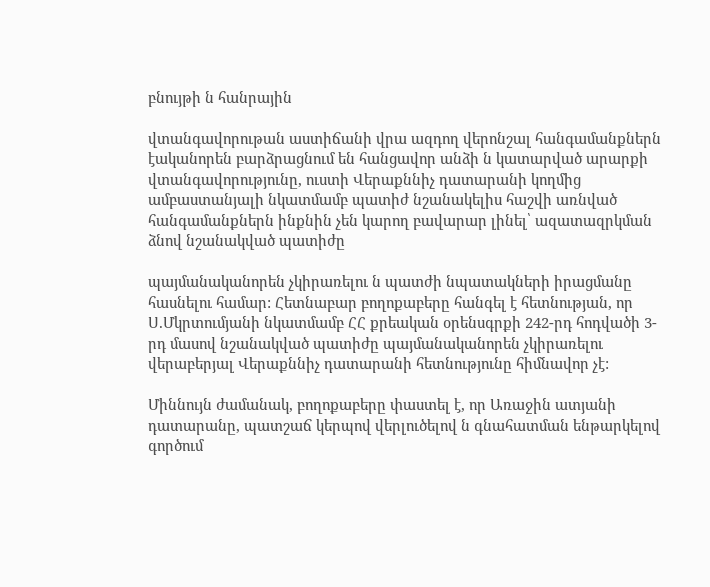բնույթի ն հանրային

վտանգավորութան աստիճանի վրա ազդող վերոնշալ հանգամանքներն էականորեն բարձրացնում են հանցավոր անձի ն կատարված արարքի վտանգավորությունը, ուստի Վերաքննիչ դատարանի կողմից ամբաստանյալի նկատմամբ պատիժ նշանակելիս հաշվի առնված հանգամանքներն ինքնին չեն կարող բավարար լինել՝ ազատազրկման ձնով նշանակված պատիժը

պայմանականորեն չկիրառելու ն պատժի նպատակների իրացմանը հասնելու համար: Հետնաբար բողոքաբերը հանգել է հետնության, որ Ս.Մկրտումյանի նկատմամբ ՀՀ քրեական օրենսգրքի 242-րդ հոդվածի 3-րդ մասով նշանակված պատիժը պայմանականորեն չկիրառելու վերաբերյալ Վերաքննիչ դատարանի հետնությունը հիմնավոր չէ:

Միննույն ժամանակ, բողոքաբերը փաստել է, որ Առաջին ատյանի դատարանը, պատշաճ կերպով վերլուծելով ն գնահատման ենթարկելով գործում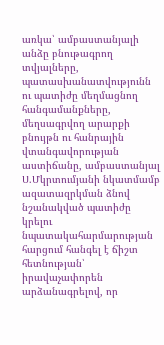առկա՝ ամբաստանյալի անձը բնութագրող տվյալները, պատասխանատվությունն ու պատիժը մեղմացնող հանգամանքները, մեղսագրվող արարքի բնույթն ու հանրային վտանգավորության աստիճանը, ամբաստանյալ Ս.Մկրտումյանի նկատմամբ ազատազրկման ձնով նշանակված պատիժը կրելու նպատակահարմարության հարցում հանգել է ճիշտ հետնության՝ իրավաչափորեն արձանագրելով, որ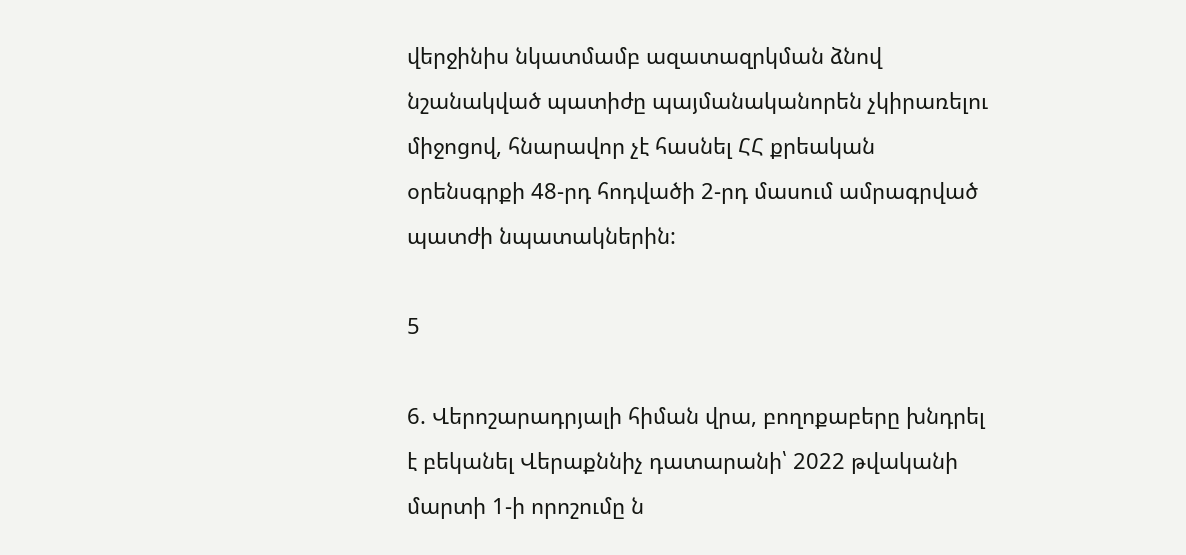վերջինիս նկատմամբ ազատազրկման ձնով նշանակված պատիժը պայմանականորեն չկիրառելու միջոցով, հնարավոր չէ հասնել ՀՀ քրեական օրենսգրքի 48-րդ հոդվածի 2-րդ մասում ամրագրված պատժի նպատակներին:

5

6. Վերոշարադրյալի հիման վրա, բողոքաբերը խնդրել է բեկանել Վերաքննիչ դատարանի՝ 2022 թվականի մարտի 1-ի որոշումը ն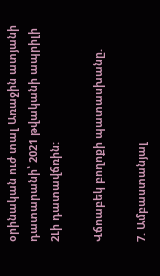օրինական ուժ տալ Առաջին ատյանի դատարանի՝ 2021 թվականի ապրիլի 2Լի դատավճռին:

Վճոաբեկ բողոքի պատասխանը.

7. Ամբաստանյալ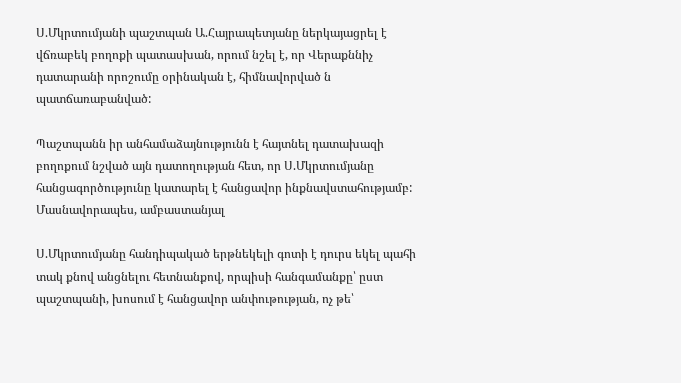Ս.Մկրտումյանի պաշտպան Ա.Հայրապետյանը ներկայացրել է վճռաբեկ բողոքի պատասխան, որում նշել է, որ Վերաքննիչ դատարանի որոշումը օրինական է, հիմնավորված ն պատճառաբանված:

Պաշտպանն իր անհամաձայնությունն է հայտնել դատախազի բողոքում նշված այն դատողության հետ, որ Ս.Մկրտումյանը հանցագործությունը կատարել է հանցավոր ինքնավստահությամբ: Մասնավորապես, ամբաստանյալ

Ս.Մկրտումյանը հանդիպակած երթնեկելի գոտի է դուրս եկել պահի տակ քնով անցնելու հետնանքով, որպիսի հանգամանքը՝ ըստ պաշտպանի, խոսում է հանցավոր անփութության, ոչ թե՝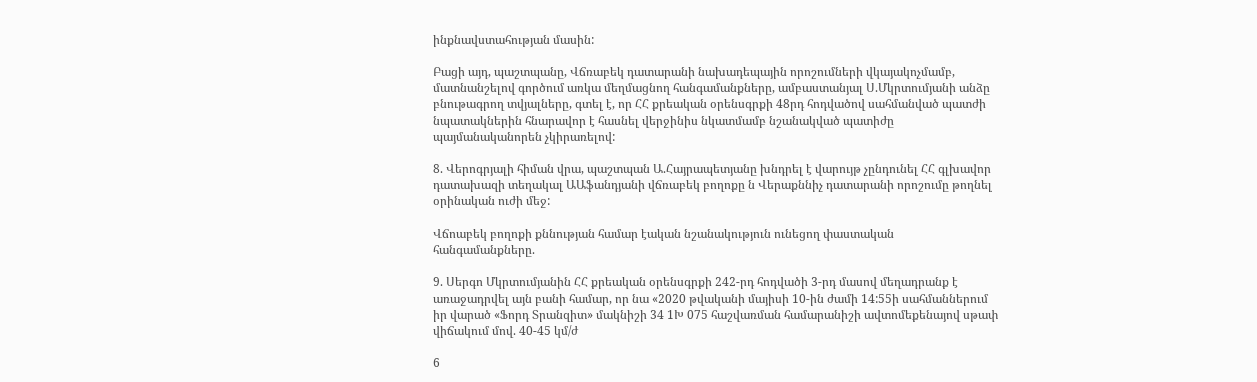ինքնավստահության մասին:

Բացի այդ, պաշտպանը, Վճռաբեկ դատարանի նախադեպային որոշումների վկայակոչմամբ, մատնանշելով գործում առկա մեղմացնող հանգամանքները, ամբաստանյալ Ս.Մկրտումյանի անձը բնութագրող տվյալները, գտել է, որ ՀՀ քրեական օրենսգրքի 48րդ հոդվածով սահմանված պատժի նպատակներին հնարավոր է հասնել վերջինիս նկատմամբ նշանակված պատիժը պայմանականորեն չկիրառելով:

8. Վերոգրյալի հիման վրա, պաշտպան Ա.Հայրապետյանը խնդրել է վարույթ չընդունել ՀՀ գլխավոր դատախազի տեղակալ ԱԱֆանդյանի վճռաբեկ բողոքը ն Վերաքննիչ դատարանի որոշումը թողնել օրինական ուժի մեջ:

Վճոաբեկ բողոքի քննության համար էական նշանակություն ունեցող փաստական հանգամանքները.

9. Սերգո Մկրտումյանին ՀՀ քրեական օրենսգրքի 242-րդ հոդվածի 3-րդ մասով մեղադրանք է առաջադրվել այն բանի համար, որ նա «2020 թվականի մայիսի 10-ին ժամի 14:55ի սահմաններում իր վարած «Ֆորդ Տրանզիտ» մակնիշի 34 1Խ 075 հաշվառման համարանիշի ավտոմեքենայով սթափ վիճակում մով. 40-45 կմ/ժ

6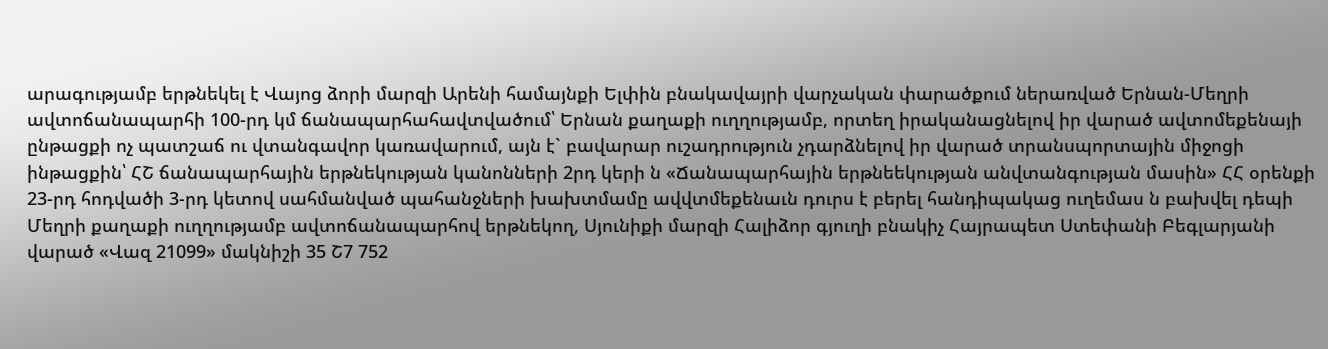արագությամբ երթնեկել է Վայոց ձորի մարզի Արենի համայնքի Ելփին բնակավայրի վարչական փարածքում ներառված Երնան-Մեղրի ավտոճանապարհի 100-րդ կմ ճանապարհահավտվածում՝ Երնան քաղաքի ուղղությամբ, որտեղ իրականացնելով իր վարած ավտոմեքենայի ընթացքի ոչ պատշաճ ու վտանգավոր կառավարում, այն է` բավարար ուշադրություն չդարձնելով իր վարած տրանսպորտային միջոցի ինթացքին՝ ՀՇ ճանապարհային երթնեկության կանոնների 2րդ կերի ն «Ճանապարհային երթնեեկության անվտանգության մասին» ՀՀ օրենքի 23-րդ հոդվածի 3-րդ կետով սահմանված պահանջների խախտմամը ավվտմեքենաւն դուրս է բերել հանդիպակաց ուղեմաս ն բախվել դեպի Մեղրի քաղաքի ուղղությամբ ավտոճանապարհով երթնեկող, Սյունիքի մարզի Հալիձոր գյուղի բնակիչ Հայրապետ Ստեփանի Բեգլարյանի վարած «Վազ 21099» մակնիշի 35 Շ7 752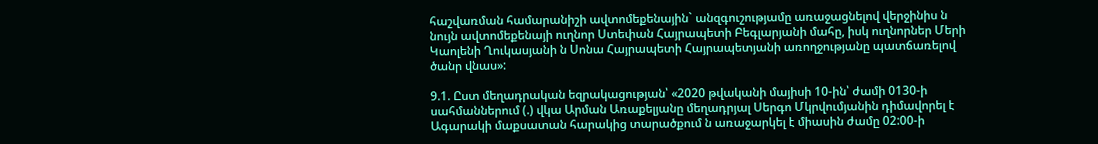հաշվառման համարանիշի ավտոմեքենային` անզգուշությամը առաջացնելով վերջինիս ն նույն ավտոմեքենայի ուղնոր Ստեփան Հայրապետի Բեգլարյանի մահը, իսկ ուղնորներ Մերի Կաոլենի Ղուկասյանի ն Սոնա Հայրապետի Հայրապետյանի առողջությանը պատճառելով ծանր վնաս»:

9.1. Ըստ մեղադրական եզրակացության՝ «2020 թվականի մայիսի 10-ին՝ ժամի 0130-ի սահմաններում (.) վկա Արման Առաքելյանը մեղադրյալ Սերգո Մկրվումյանին դիմավորել է Ագարակի մաքսատան հարակից տարածքում ն առաջարկել է միասին ժամը 02:00-ի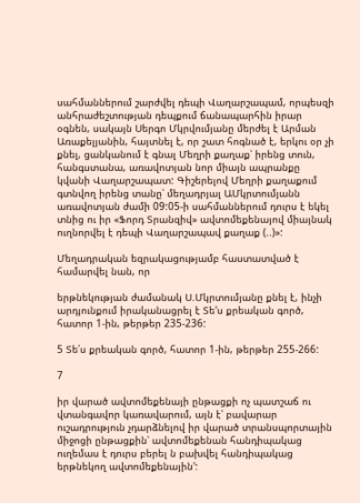սահմաններում շարժվել դեպի Վաղարշապամ, որպեսզի անհրաժեշտության դեպքում ճանապարհին իրար օգնեն, սակայն Սերգո Մկրվումյանը մերժել է Արման Առաքելյանին, հայտնել է, որ շատ հոգնած է, երկու օր չի քնել, ցանկանում է գնալ Մեղրի քաղաք՝ իրենց տուն, հանգստանա, առավոտյան նոր միայն ապրանքը կվանի Վաղարշապատ: Գիշերելով Մեղրի քաղաքում գտնվող իրենց տանը՝ մեղադրյալ ԱՄկրտումյանն առավոտյան ժամի 09:05-ի սահմաններում դուրս է եկել տնից ու իր «Ֆորդ Տրանզիվ» ավտոմեքենայով միայնակ ուղնորվել է դեպի Վաղարշապավ քաղաք (..)»:

Մեղադրական եզրակացությամբ հաստատված է համարվել նան, որ

երթնեկության ժամանակ Ս.Մկրտումյանը քնել է, ինչի արդյունքում իրականացրել է Տե'ս քրեական գործ, հատոր 1-ին, թերթեր 235-236:

5 Տե՛ս քրեական գործ, հատոր 1-ին, թերթեր 255-266:

7

իր վարած ավտոմեքենայի ընթացքի ոչ պատշաճ ու վտանգավոր կառավարում, այն է՝ բավարար ուշադրություն չդարձնելով իր վարած տրանսպորտային միջոցի ընթացքին՝ ավտոմեքենան հանդիպակաց ուղեմաս է դուրս բերել ն բախվել հանդիպակաց երթնեկող ավտոմեքենային':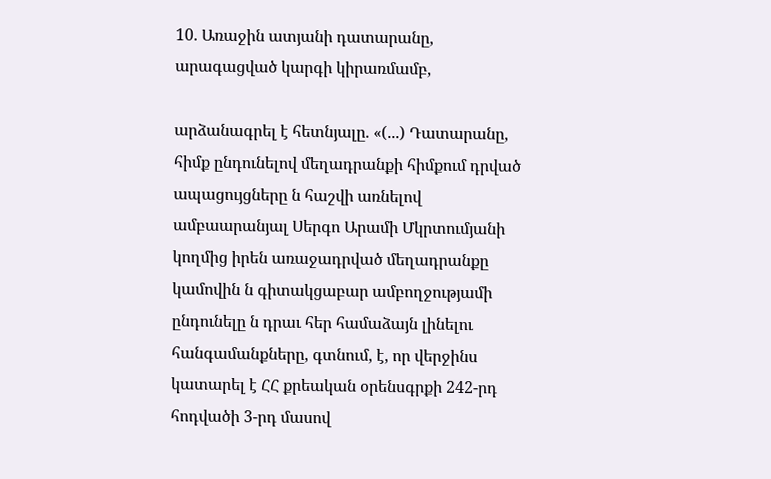10. Առաջին ատյանի դատարանը, արագացված կարգի կիրառմամբ,

արձանագրել է հետնյալը. «(...) Դատարանը, հիմք ընդունելով մեղադրանքի հիմքում դրված ապացույցները ն հաշվի առնելով ամբաարանյալ Սերգո Արամի Մկրտումյանի կողմից իրեն առաջադրված մեղադրանքը կամովին ն գիտակցաբար ամբողջությամի ընդունելը ն դրաւ հեր համաձայն լինելու հանգամանքները, գտնում, է, որ վերջինս կատարել է ՀՀ քրեական օրենսգրքի 242-րդ հոդվածի 3-րդ մասով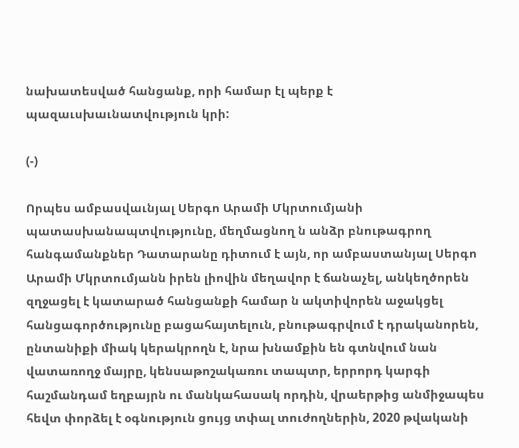նախատեսված հանցանք, որի համար էլ պերք է պազաւսխաւնատվություն կրի:

(-)

Որպես ամբասվաւնյալ Սերգո Արամի Մկրտումյանի պատասխանապտվությունը, մեղմացնող ն անձր բնութագրող հանգամանքներ Դատարանը դիտում է այն, որ ամբաստանյալ Սերգո Արամի Մկրտումյանն իրեն լիովին մեղավոր է ճանաչել, անկեղծորեն զղջացել է կատարած հանցանքի համար ն ակտիվորեն աջակցել հանցագործությունը բացահայտելուն, բնութագրվում է դրականորեն, ընտանիքի միակ կերակրողն է, նրա խնամքին են գտնվում նան վատառողջ մայրը, կենսաթոշակառու տապտր, երրորդ կարգի հաշմանդամ եղբայրն ու մանկահասակ որդին, վրաերթից անմիջապես հեվտ փորձել է օգնություն ցույց տփալ տուժողներին, 2020 թվականի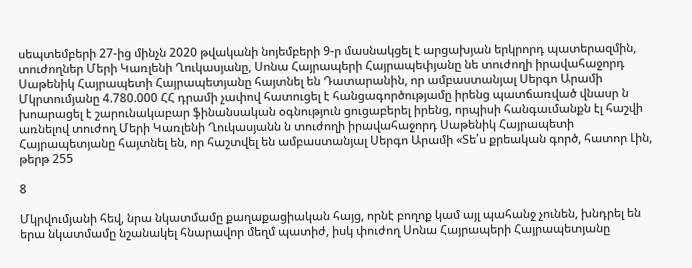սեպտեմբերի 27-ից մինչն 2020 թվականի նոյեմբերի 9-ր մասնակցել է արցախյան երկրորդ պատերազմին, տուժողներ Մերի Կառլենի Ղուկասյանը, Սոնա Հայրապերի Հայրապեփյանը նե տուժողի իրավահաջորդ Սաթենիկ Հայրապետի Հայրապետյանը հայտնել են Դատարանին, որ ամբաստանյալ Սերգո Արամի Մկրտումյանը 4.780.000 ՀՀ դրամի չափով հատուցել է հանցագործությամը իրենց պատճառված վնասր ն խոարացել է շարունակաբար ֆինանսական օգնություն ցուցաբերել իրենց, որպիսի հանգաւմանքն էլ հաշվի առնելով տուժող Մերի Կառլենի Ղուկասյանն ն տուժողի իրավահաջորդ Սաթենիկ Հայրապետի Հայրապետյանը հայտնել են, որ հաշտվել են ամբաստանյալ Սերգո Արամի «Տե՛ս քրեական գործ, հատոր Լին, թերթ 255

8

Մկրվումյանի հեվ, նրա նկատմամը քաղաքացիական հայց, որնէ բողոք կամ այլ պահանջ չունեն, խնդրել են երա նկատմամը նշանակել հնարավոր մեղմ պատիժ, իսկ փուժող Սոնա Հայրապերի Հայրապետյանը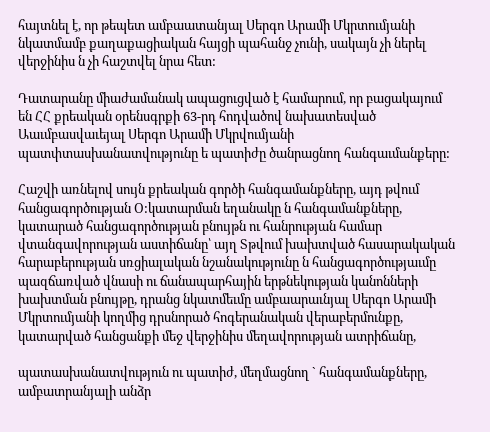հայտնել է, որ թեպետ ամբաատանյալ Սերգո Արամի Մկրտումյանի նկատմամբ քաղաքացիական հայցի պահանջ չունի, սակայն չի ներել վերջինիս ն չի հաշտվել նրա հետ:

Դատարանը միաժամանակ ապացուցված է համարում, որ բացակայում են ՀՀ քրեական օրենսգրքի 63-րդ հոդվածով նախատեսված Աաւմբասվաւեյալ Սերգո Արամի Մկրվումյանի պատփտասխանատվությունը ե պատիժը ծանրացնող հանգաւմանքերը:

Հաշվի առնելով սույն քրեական գործի հանգամանքները, այդ թվում հանցագործության Օ:կատարման եղանակը ն հանգամանքները, կատարած հանցագործության բնույթն ու հանրության համար վտանգավորության աստիճանը՝ այղ Տթվում խախտված հասարակական հարաբերության սռցիալական նշանակությունը ն հանցագործությաւմը պազճառված վնասի ու ճանապարհային երթնեկության կանոնների խախտման բնույթը, դրանց նկատմեւմը ամբաարաւնյալ Սերգո Արամի Մկրտումյանի կողմից դրսնորած հոգերանական վերաբերմունքը, կատարված հանցանքի մեջ վերջինիս մեղավորության ատրիճանը,

պատասխանատվություն ու պատիժ, մեղմացնող ` հանգամանքները, ամբատրանյալի անձր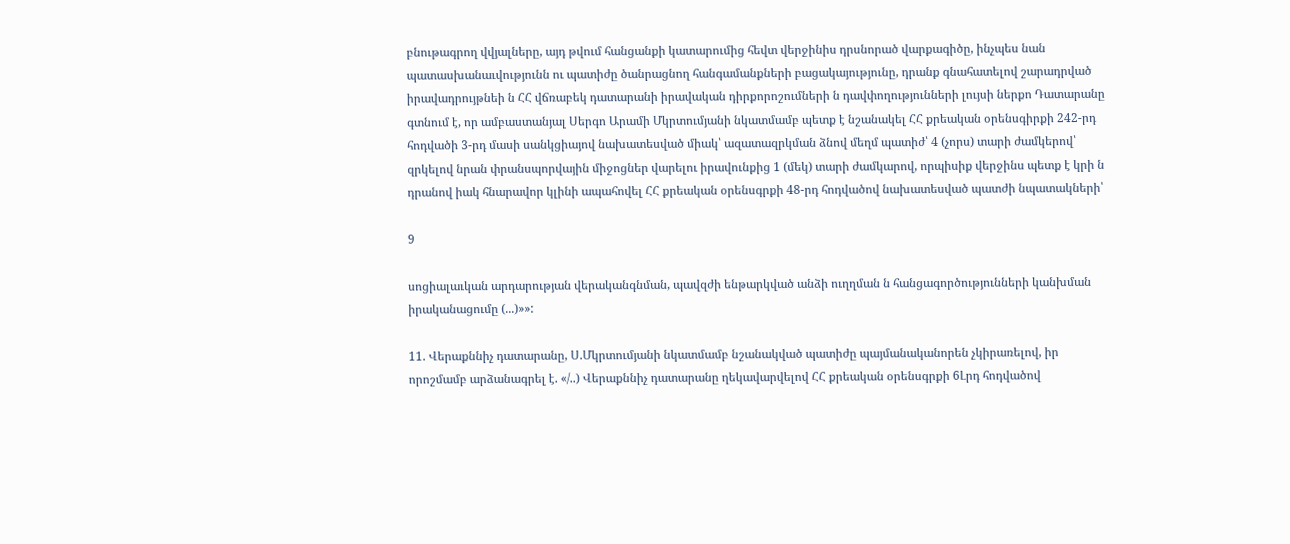բնութագրող վվյալները, այդ թվում հանցանքի կատարումից հեվտ վերջինիս դրսնորած վարքագիծը, ինչպես նան պատասխանաւվությունն ու պատիժը ծանրացնող հանգամանքների բացակայությունը, դրանք գնահատելով շարադրված իրավադրույթնեի ն ՀՀ վճռաբեկ դատարանի իրավական դիրքորոշումների ն դավփողությունների լույսի ներքո Դատարանը գտնում է, որ ամբաստանյալ Սերգո Արամի Մկրտումյանի նկատմամբ պետք է նշանակել ՀՀ քրեական օրենսգիրքի 242-րդ հոդվածի 3-րդ մասի սանկցիայով նախատեսված միակ՝ ազատազրկման ձնով մեղմ պատիժ՝ 4 (չորս) տարի ժամկերով՝ զրկելով նրան փրանսպորվային միջոցներ վարելու իրավունքից 1 (մեկ) տարի ժամկարով, որպիսիք վերջինս պետք է կրի ն դրանով իակ հնարավոր կլինի ապահովել ՀՀ քրեական օրենսգրքի 48-րդ հոդվածով նախատեսված պատժի նպատակների՝

9

սոցիալաւկան արդարության վերականգնման, պավզժի ենթարկված անձի ուղղման ն հանցագործությունների կանխման իրականացումը (...)»»:

11. Վերաքննիչ դատարանը, Ս.Մկրտումյանի նկատմամբ նշանակված պատիժը պայմանականորեն չկիրառելով, իր որոշմամբ արձանագրել է. «/..) Վերաքննիչ դատարանը ղեկավարվելով ՀՀ քրեական օրենսգրքի 6Լրդ հոդվածով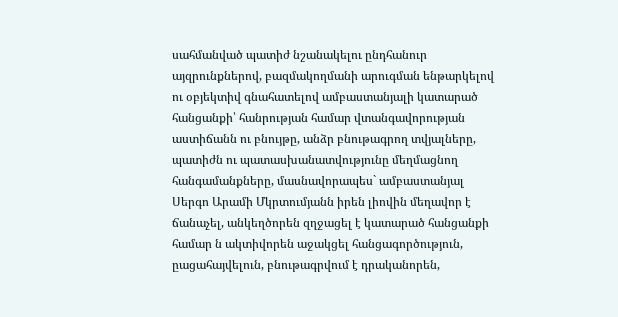սահմանված պատիժ նշանակելու ընդհանուր այզրունքներով, բազմակողմանի արուգման ենթարկելով ու օբյեկտիվ գնահատելով ամբաստանյալի կատարած հանցանքի՝ հանրության համար վտանգավորության աստիճանն ու բնույթը, անձր բնութագրող տվյալները, պատիժն ու պատասխանատվությունը մեղմացնող հանգամանքները, մասնավորապես` ամբաստանյալ Սերգո Արամի Մկրտումյանն իրեն լիովին մեղավոր է ճանաչել, անկեղծորեն զղջացել է կատարած հանցանքի համար ն ակտիվորեն աջակցել հանցագործություն, ըացահայվելուն, բնութագրվում է դրականորեն,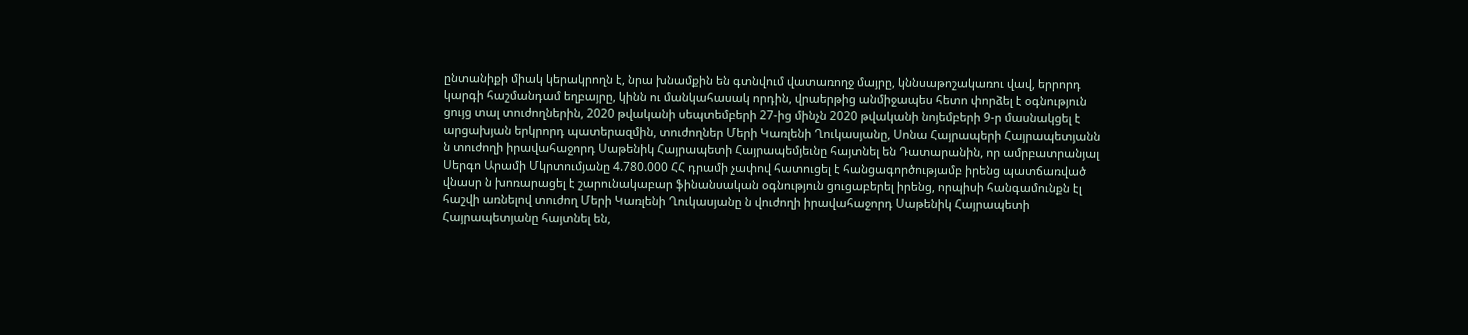ընտանիքի միակ կերակրողն է, նրա խնամքին են գտնվում վատառողջ մայրը, կննսաթոշակառու վավ, երրորդ կարգի հաշմանդամ եղբայրը, կինն ու մանկահասակ որդին, վրաերթից անմիջապես հետո փորձել է օգնություն ցույց տալ տուժողներին, 2020 թվականի սեպտեմբերի 27-ից մինչն 2020 թվականի նոյեմբերի 9-ր մասնակցել է արցախյան երկրորդ պատերազմին, տուժողներ Մերի Կառլենի Ղուկասյանը, Սոնա Հայրապերի Հայրապետյանն ն տուժողի իրավահաջորդ Սաթենիկ Հայրապետի Հայրապեմյեւնը հայտնել են Դատարանին, որ ամրբատրանյալ Սերգո Արամի Մկրտումյանը 4.780.000 ՀՀ դրամի չափով հատուցել է հանցագործությամբ իրենց պատճառված վնասր ն խոռարացել է շարունակաբար ֆինանսական օգնություն ցուցաբերել իրենց, որպիսի հանգամունքն էլ հաշվի առնելով տուժող Մերի Կառլենի Ղուկասյանը ն վուժողի իրավահաջորդ Սաթենիկ Հայրապետի Հայրապետյանը հայտնել են,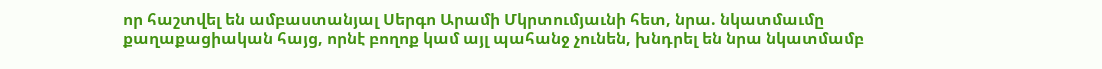որ հաշտվել են ամբաստանյալ Սերգո Արամի Մկրտումյաւնի հետ, նրա. նկատմաւմը քաղաքացիական հայց, որնէ բողոք կամ այլ պահանջ չունեն, խնդրել են նրա նկատմամբ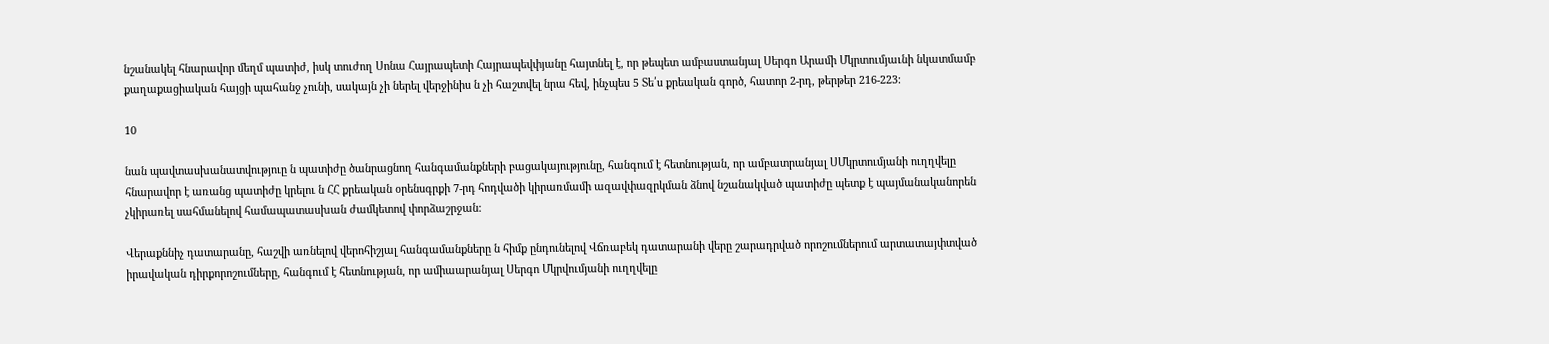նշանակել հնարավոր մեղմ պատիժ, իսկ տուժող Սոնա Հայրապետի Հայրապեվփյանը հայտնել է, որ թեպետ ամբաստանյալ Սերգո Արամի Մկրտումյաւնի նկատմամբ քաղաքացիական հայցի պահանջ չունի, սակայն չի ներել վերջինիս ն չի հաշտվել նրա հեվ, ինչպես 5 Տե՛ս քրեական գործ, հատոր 2-րդ, թերթեր 216-223:

10

նան պավտասխանատվություը ն պատիժը ծանրացնող հանգամանքների բացակայությունը, հանգում է հետնության, որ ամբատրանյալ ՍՄկրտումյանի ուղղվելը հնարավոր է առանց պատիժը կրելու ն ՀՀ քրեական օրենսգրքի 7-րդ հոդվածի կիրառմամի ազավփազրկման ձնով նշանակված պատիժը պետք է պայմանականորեն չկիրառել սահմանելով համապատասխան ժամկետով փորձաշրջան:

Վերաքննիչ դատարանը, հաշվի առնելով վերոհիշյալ հանգամանքները ն հիմք ընդունելով Վճռաբեկ դատարանի վերը շարադրված որոշումներում արտատայփտված իրավական դիրքորոշումները, հանգում է հետնության, որ ամիաարանյալ Սերգո Մկրվումյանի ուղղվելը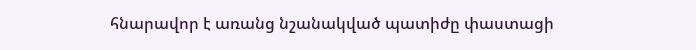հնարավոր է առանց նշանակված պատիժը փաստացի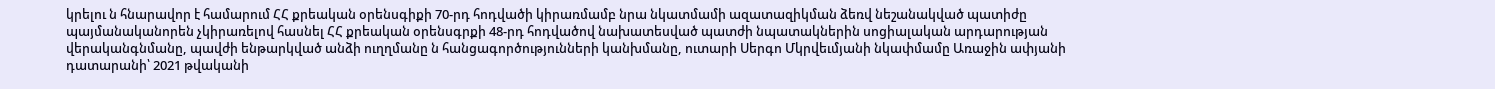կրելու ն հնարավոր է համարում ՀՀ քրեական օրենսգիքի 70-րդ հոդվածի կիրառմամբ նրա նկատմամի ազատազիկման ձեռվ նեշանակված պատիժը պայմանականորեն չկիրառելով հասնել ՀՀ քրեական օրենսգրքի 48-րդ հոդվածով նախատեսված պատժի նպատակներին սոցիալական արդարության վերականգնմանը, պավժի ենթարկված անձի ուղղմանը ն հանցագործությունների կանխմանը, ուտարի Սերգո Մկրվեւմյանի նկափմամը Առաջին ափյանի դատարանի՝ 2021 թվականի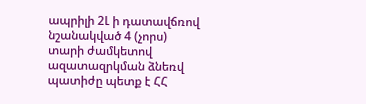ապրիլի 2Լ ի դատավճռով նշանակված 4 (չորս) տարի ժամկետով ազատազրկման ձնեռվ պատիժը պետք է ՀՀ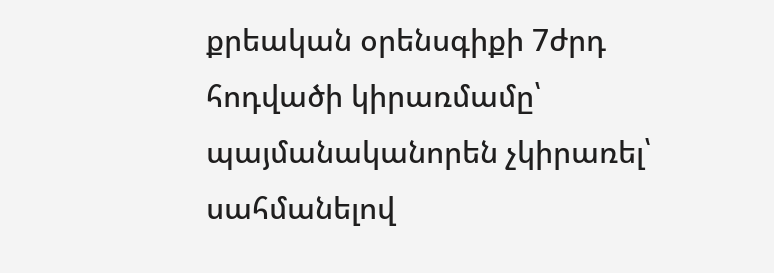քրեական օրենսգիքի 7ժրդ հոդվածի կիրառմամը՝ պայմանականորեն չկիրառել՝ սահմանելով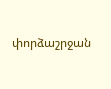փորձաշրջան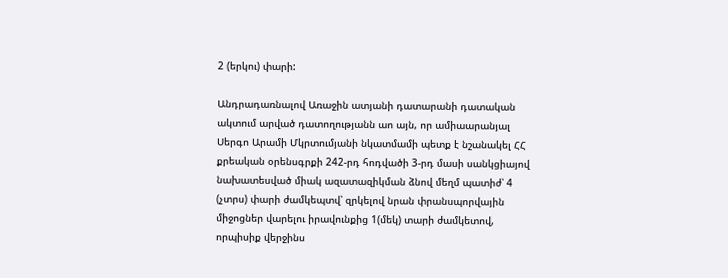2 (երկու) փարի:

Անդրադառնալով Առաջին ատյանի դատարանի դատական ակտում արված դատողությանն աո այն, որ ամիաարանյալ Սերգո Արամի Մկրտումյանի նկատմամի պետք է նշանակել ՀՀ քրեական օրենսգրքի 242-րդ հոդվածի 3-րդ մասի սանկցիայով նախատեսված միակ ազատազիկման ձնով մեղմ պատիժ՝ 4 (չտրս) փարի ժամկեպտվ՝ զրկելով նրան փրանսպորվային միջոցներ վարելու իրավունքից 1(մեկ) տարի ժամկետով, որպիսիք վերջինս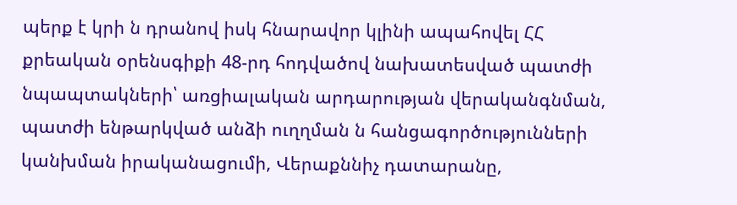պերք է կրի ն դրանով իսկ հնարավոր կլինի ապահովել ՀՀ քրեական օրենսգիքի 48-րդ հոդվածով նախատեսված պատժի նպապտակների՝ առցիալական արդարության վերականգնման, պատժի ենթարկված անձի ուղղման ն հանցագործությունների կանխման իրականացումի, Վերաքննիչ դատարանը,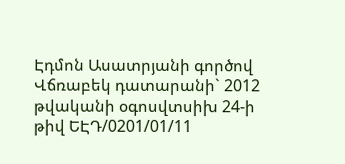Էդմոն Ասատրյանի գործով Վճռաբեկ դատարանի` 2012 թվականի օգոսվտսիխ 24-ի թիվ ԵԷԴ/0201/01/11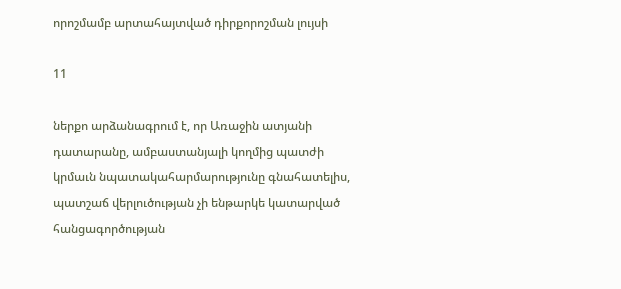որոշմամբ արտահայտված դիրքորոշման լույսի

11

ներքո արձանագրում է, որ Առաջին ատյանի դատարանը, ամբաստանյալի կողմից պատժի կրմաւն նպատակահարմարությունը գնահատելիս, պատշաճ վերլուծության չի ենթարկե կատարված հանցագործության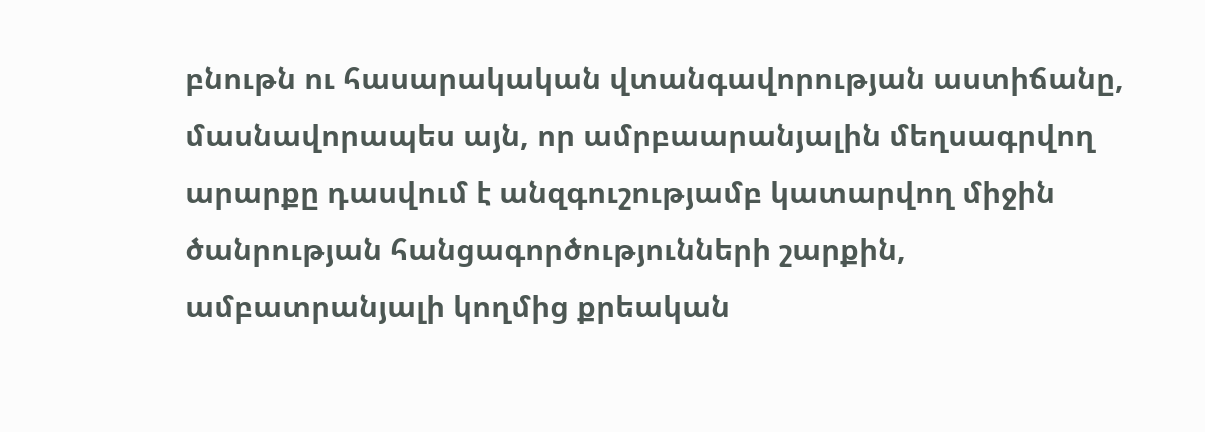բնութն ու հասարակական վտանգավորության աստիճանը, մասնավորապես այն, որ ամրբաարանյալին մեղսագրվող արարքը դասվում է անզգուշությամբ կատարվող միջին ծանրության հանցագործությունների շարքին, ամբատրանյալի կողմից քրեական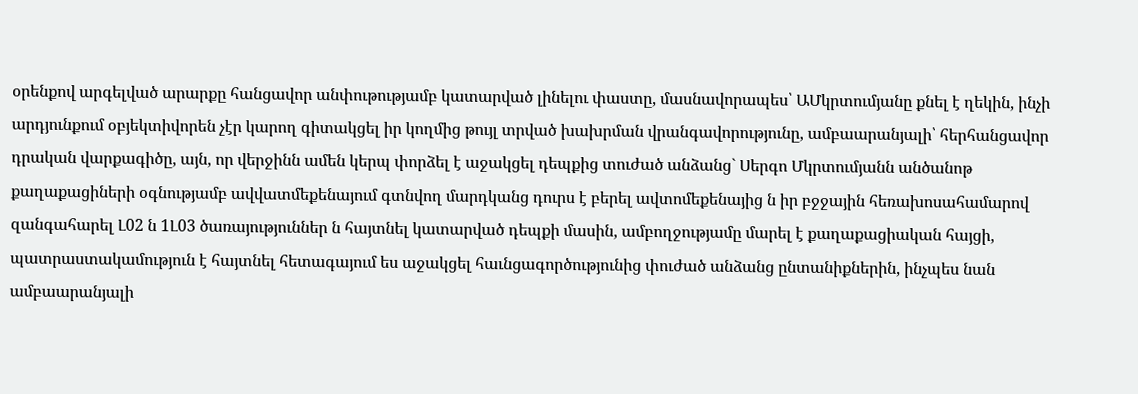օրենքով արգելված արարքը հանցավոր անփութությամբ կատարված լինելու փաստը, մասնավորապես՝ ԱՄկրտումյանը քնել է ղեկին, ինչի արդյունքում օբյեկտիվորեն չէր կարող գիտակցել իր կողմից թույլ տրված խախրման վրանգավորությունը, ամբաարանյալի՝ հերհանցավոր դրական վարքագիծը, այն, որ վերջինն ամեն կերպ փորձել է աջակցել դեպքից տուժած անձանց` Սերգո Մկրտումյանն անծանոթ քաղաքացիների օգնությամբ ավվատմեքենայում գտնվող մարդկանց դուրս է բերել ավտոմեքենայից ն իր բջջային հեռախոսահամարով զանգահարել Լ02 ն 1Լ03 ծառայություններ ն հայտնել կատարված դեպքի մասին, ամբողջությամը մարել է քաղաքացիական հայցի, պատրաստակամություն է հայտնել հետագայում ես աջակցել հաւնցագործությունից փուժած անձանց ընտանիքներին, ինչպես նան ամբաարանյալի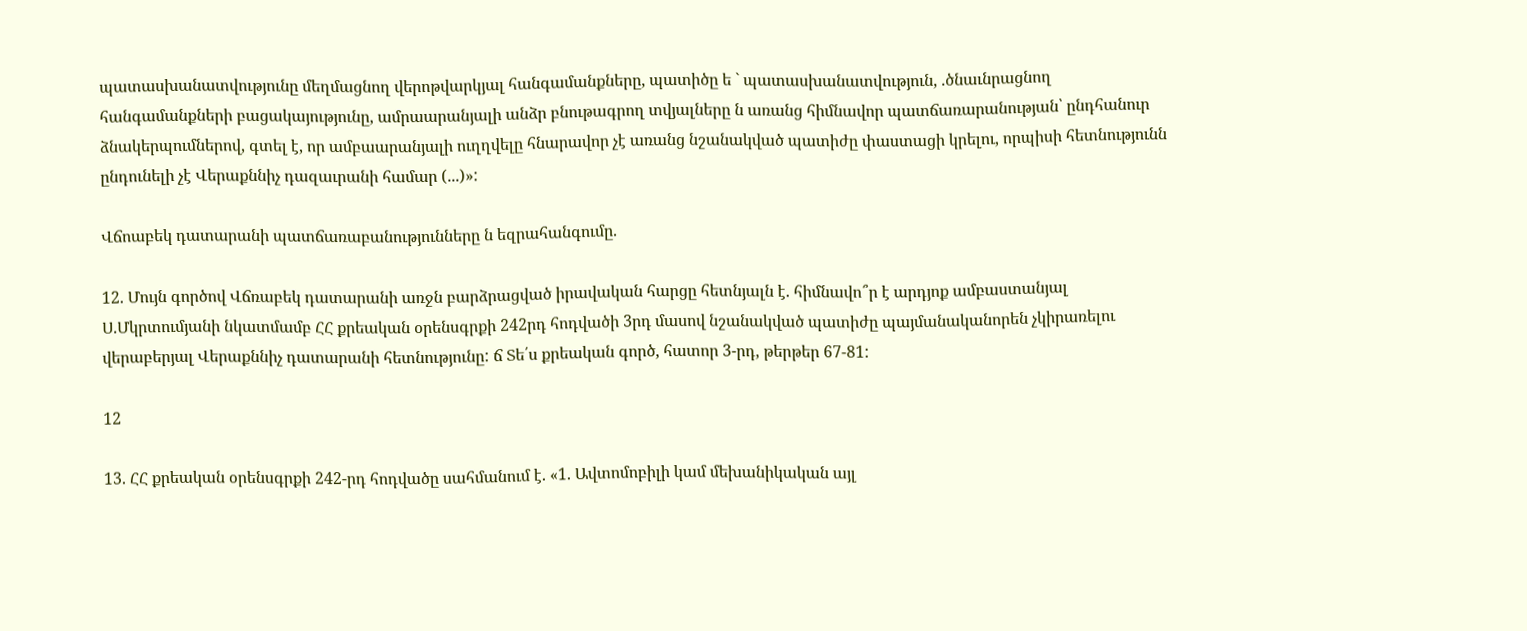պատասխանատվությունը մեղմացնող վերոթվարկյալ հանգամանքները, պատիծը ե ` պատասխանատվություն, .ծնաւնրացնող հանգամանքների բացակայությունը, ամրաարանյալի անձր բնութագրող տվյալները ն առանց հիմնավոր պատճառարանության՝ ընդհանուր ձնակերպումներով, գտել է, որ ամբաարանյալի ուղղվելը հնարավոր չէ առանց նշանակված պատիժը փաստացի կրելու, որպիսի հետնությունն ընդունելի չէ Վերաքննիչ դազաւրանի համար (...)»:

Վճոաբեկ դատարանի պատճառաբանությունները ն եզրահանգումը.

12. Մույն գործով Վճռաբեկ դատարանի առջն բարձրացված իրավական հարցը հետնյալն է. հիմնավո՞ր է արդյոք ամբաստանյալ Ս.Մկրտումյանի նկատմամբ ՀՀ քրեական օրենսգրքի 242րդ հոդվածի 3րդ մասով նշանակված պատիժը պայմանականորեն չկիրառելու վերաբերյալ Վերաքննիչ դատարանի հետնությունը: ճ Տե՛ս քրեական գործ, հատոր 3-րդ, թերթեր 67-81:

12

13. ՀՀ քրեական օրենսգրքի 242-րդ հոդվածը սահմանում է. «1. Ավտոմոբիլի կամ մեխանիկական այլ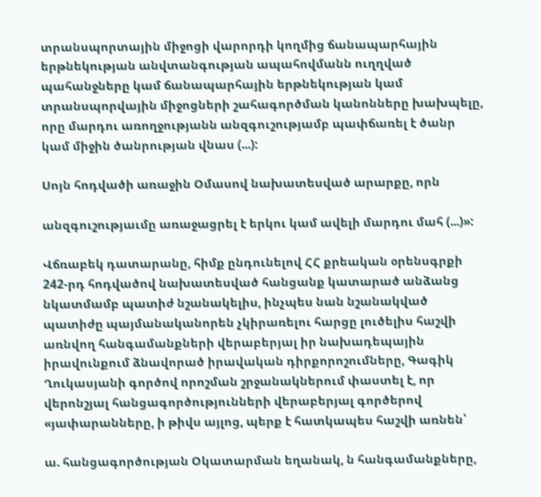տրանսպորտային միջոցի վարորդի կողմից ճանապարհային երթնեկության անվտանգության ապահովմանն ուղղված պահանջները կամ ճանապարհային երթնեկության կամ տրանսպորվային միջոցների շահագործման կանոնները խախպելը, որը մարդու առողջությանն անզգուշությամբ պափճառել է ծանր կամ միջին ծանրության վնաս (...):

Սոյն հոդվածի առաջին Օմասով նախատեսված արարքը, որն

անզգուշությաւմը առաջացրել է երկու կամ ավելի մարդու մահ (...)»:

Վճռաբեկ դատարանը, հիմք ընդունելով ՀՀ քրեական օրենսգրքի 242-րդ հոդվածով նախատեսված հանցանք կատարած անձանց նկատմամբ պատիժ նշանակելիս, ինչպես նան նշանակված պատիժը պայմանականորեն չկիրառելու հարցը լուծելիս հաշվի առնվող հանգամանքների վերաբերյալ իր նախադեպային իրավունքում ձնավորած իրավական դիրքորոշումները, Գագիկ Ղուկասյանի գործով որոշման շրջանակներում փաստել է, որ վերոնշյալ հանցագործությունների վերաբերյալ գործերով «յափարանները, ի թիվս այլոց, պերք է հատկապես հաշվի առնեն՝

ա. հանցագործության Օկատարման եղանակ, ն հանգամանքները,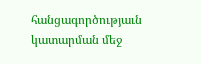հանցագործությաւն կատարման մեջ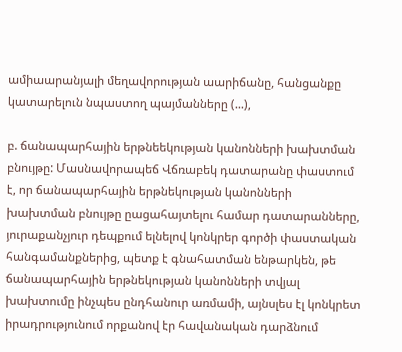ամիաարանյալի մեղավորության աարիճանը, հանցանքը կատարելուն նպաստող պայմանները (...),

բ. ճանապարհային երթնեեկության կանոնների խախտման բնույթը: Մասնավորապեճ Վճռաբեկ դատարանը փաստում է, որ ճանապարհային երթնեկության կանոնների խախտման բնույթը ըացահայտելու համար դատարանները, յուրաքանչյուր դեպքում ելնելով կոնկրեր գործի փաստական հանգամանքներից, պետք է գնահատման ենթարկեն, թե ճանապարհային երթնեկության կանոնների տվյալ խախտումը ինչպես ընդհանուր առմամի, այնսլես էլ կոնկրետ իրադրությունում որքանով էր հավանական դարձնում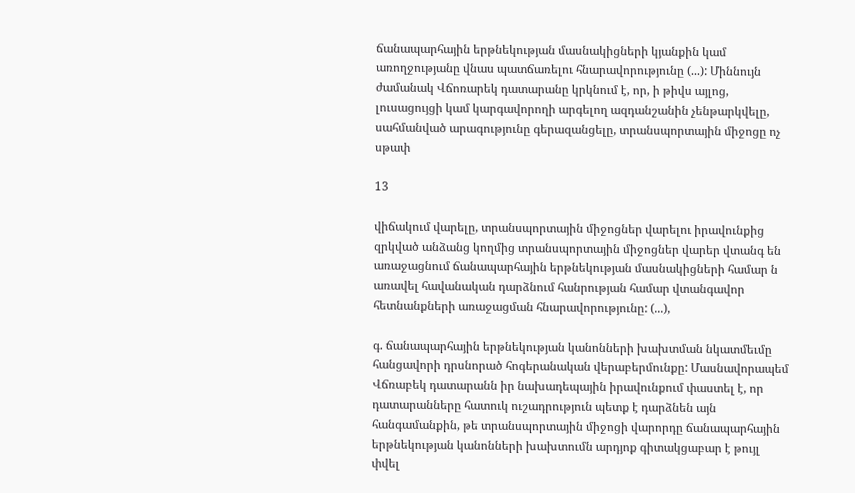ճանապարհային երթնեկության մասնակիցների կյանքին կամ առողջությանը վնաս պատճառելու հնարավորությունը (...): Միննույն ժամանակ Վճոռարեկ դատարանը կրկնում է, որ, ի թիվս այլոց, լուսացույցի կամ կարգավորողի արգելող ազդանշանին չենթարկվելը, սահմանված արագությունը գերազանցելը, տրանսպորտային միջոցը ոչ սթափ

13

վիճակում վարելը, տրանսպորտային միջոցներ վարելու իրավունքից զրկված անձանց կողմից տրանսպորտային միջոցներ վարեր վտանգ են առաջացնում ճանապարհային երթնեկության մասնակիցների համար ն առավել հավանական դարձնում հանրության համար վտանգավոր հետնանքների առաջացման հնարավորությունը: (...),

գ. ճանապարհային երթնեկության կանոնների խախտման նկատմեւմը հանցավորի դրսնորած հոգերանական վերաբերմունքը: Մասնավորապեմ Վճռաբեկ դատարանն իր նախադեպային իրավունքում փաստել է, որ դատարանները հատուկ ուշադրություն պետք է դարձնեն այն հանգամանքին, թե տրանսպորտային միջոցի վարորդը ճանապարհային երթնեկության կանոնների խախտումն արդյոք գիտակցաբար է թույլ փվել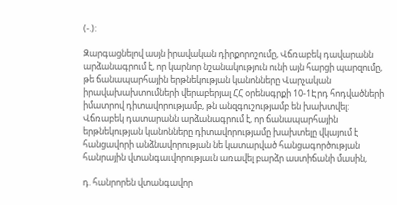(-.):

Զարգացնելով ասյն իրավական դիրքորոշումը, Վճռաբեկ դավարանն արձանագրում է, որ կարնոր նշանակություն ունի այն հարցի պարզումը, թե ճանապարհային երթնեկության կանոնները Վարչական իրավախախտումների վերաբերյալ ՀՀ օրենսգրքի 10-1Էրդ հոդվածների իմատրով դիտավորությամբ, թն անզգուշությամբ են խախտվել: Վճռաբեկ դատարանն արձանագրում է, որ ճանապարհային երթնեկության կանոնները դիտավորությամը խախտելը վկայում է հանցավորի անձնավորության նե կատարված հանցագործության հանրային վտանգաւվորությաւն առավել բարձր աստիճանի մասին,

դ. հանրորեն վտանգավոր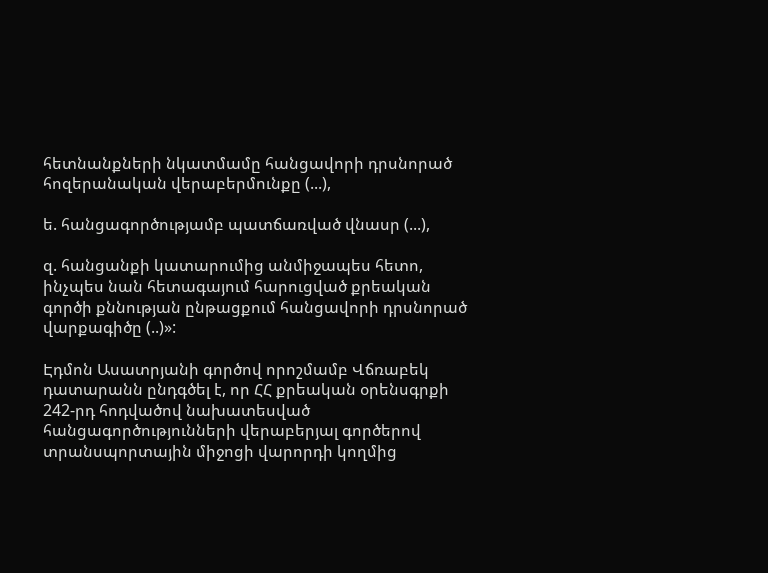հետնանքների նկատմամը հանցավորի դրսնորած հոզերանական վերաբերմունքը (...),

ե. հանցագործությամբ պատճառված վնասր (...),

զ. հանցանքի կատարումից անմիջապես հետո, ինչպես նան հետագայում հարուցված քրեական գործի քննության ընթացքում հանցավորի դրսնորած վարքագիծը (..)»:

Էդմոն Ասատրյանի գործով որոշմամբ Վճռաբեկ դատարանն ընդգծել է, որ ՀՀ քրեական օրենսգրքի 242-րդ հոդվածով նախատեսված հանցագործությունների վերաբերյալ գործերով տրանսպորտային միջոցի վարորդի կողմից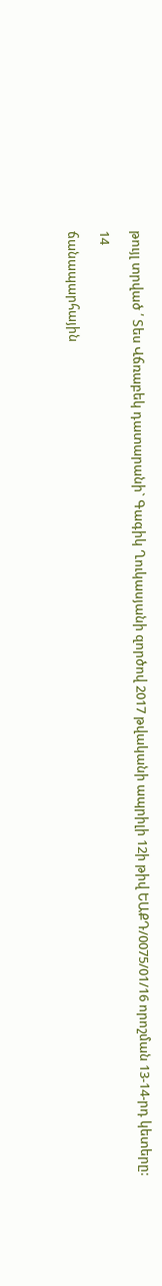թույլ տրված ՛ Տես Վճռաբեկ դատարանի` Գագիկ Ղուկասյանի զործով 2017 թվականի ապրիլի 12ի թիվ ԵԱՔԴ/0075/01/16 որոշման 13-14-րդ կետերը:

14

ճանապարհային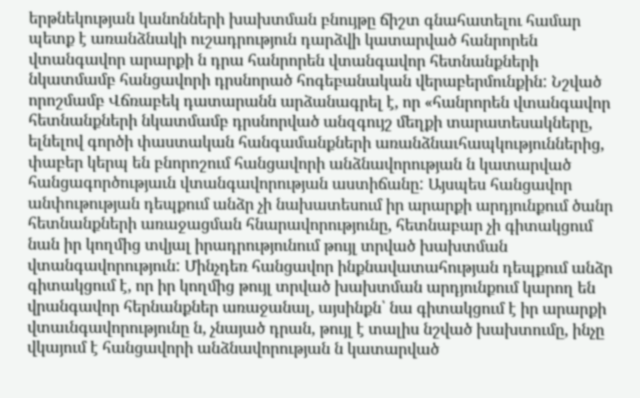երթնեկության կանոնների խախտման բնույթը ճիշտ գնահատելու համար պետք է առանձնակի ուշադրություն դարձվի կատարված հանրորեն վտանգավոր արարքի ն դրա հանրորեն վտանգավոր հետնանքների նկատմամբ հանցավորի դրսնորած հոգեբանական վերաբերմունքին: Նշված որոշմամբ Վճռաբեկ դատարանն արձանագրել է, որ «հանրորեն վտանգավոր հետնանքների նկատմամբ դրսնորված անզգույշ մեղքի տարատեսակները, ելնելով գործի փաստական հանգամանքների առանձնաւհապկություններից, փաբեր կերպ են բնորոշում հանցավորի անձնավորության ն կատարված հանցագործությաւն վտանգավորության աստիճանը: Այսպես հանցավոր անփութության դեպքում անձր չի նախատեսում իր արարքի արդյունքում ծանր հետնանքների առաջացման հնարավորությունը, հետնաբար չի գիտակցում նան իր կողմից տվյալ իրադրությունում թույլ տրված խախտման վտանգավորություն: Մինչդեռ հանցավոր ինքնավատահության դեպքում անձր գիտակցում է, որ իր կողմից թույլ տրված խախտման արդյունքում կարող են վրանգավոր հերնանքներ առաջանալ, այսինքն՝ նա գիտակցում է իր արարքի վտաւնգավորությունը ն, չնայած դրան, թույլ է տալիս նշված խախտումը, ինչը վկայում է հանցավորի անձնավորության ն կատարված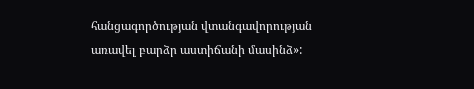հանցագործության վտանգավորության առավել բարձր աստիճանի մասինձ»: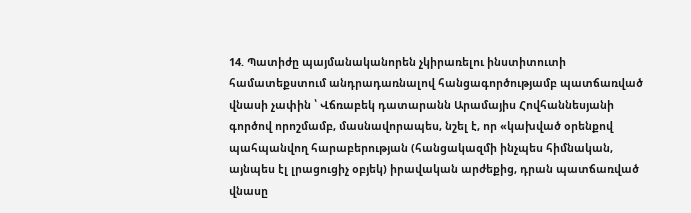14. Պատիժը պայմանականորեն չկիրառելու ինստիտուտի համատեքստում անդրադառնալով հանցագործությամբ պատճառված վնասի չափին ՝ Վճռաբեկ դատարանն Արամայիս Հովհաննեսյանի գործով որոշմամբ, մասնավորապես, նշել է, որ «կախված օրենքով պահպանվող հարաբերության (հանցակազմի ինչպես հիմնական, այնպես էլ լրացուցիչ օբյեկ) իրավական արժեքից, դրան պատճառված վնասը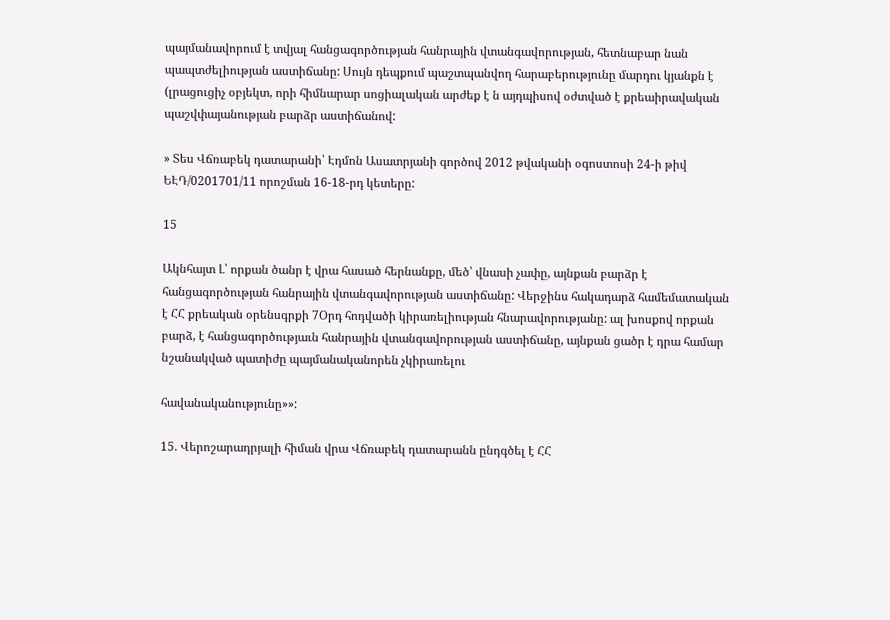պայմանավորում է տվյալ հանցագործության հանրային վտանգավորության, հետնաբար նան պապտժելիության աստիճանը: Սույն դեպքում պաշտպանվող հարաբերությունը մարդու կյանքն է (լրացուցիչ օբյեկտ, որի հիմնարար սոցիալական արժեք է ն այդպիսով օժտված է քրեաիրավական պաշվփայանության բարձր աստիճանով:

» Տես Վճռաբեկ դատարանի՝ Էդմոն Ասատրյանի գործով 2012 թվականի օգոստոսի 24-ի թիվ ԵԷԴ/0201701/11 որոշման 16-18-րդ կետերը:

15

Ակնհայտ Լ՝ որքան ծանր է վրա հասած հերնանքը, մեծ՝ վնասի չափը, այնքան բարձր է հանցագործության հանրային վտանգավորության աստիճանը: Վերջինս հակադարձ համեմատական է ՀՀ քրեական օրենսգրքի 7Օրդ հոդվածի կիրառելիության հնարավորությանը: ալ խոսքով որքան բարձ, է հանցագործությաւն հանրային վտանգավորության աստիճանը, այնքան ցածր է դրա համար նշանակված պատիժը պայմանականորեն չկիրառելու

հավանականությունը»»:

15. Վերոշարադրյալի հիման վրա Վճռաբեկ դատարանն ընդգծել է ՀՀ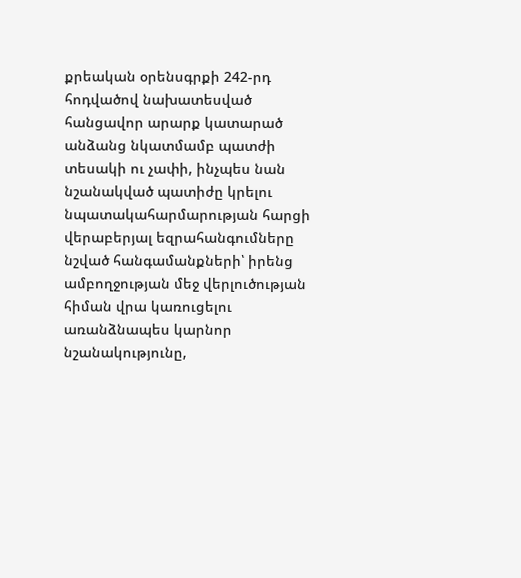քրեական օրենսգրքի 242-րդ հոդվածով նախատեսված հանցավոր արարք կատարած անձանց նկատմամբ պատժի տեսակի ու չափի, ինչպես նան նշանակված պատիժը կրելու նպատակահարմարության հարցի վերաբերյալ եզրահանգումները նշված հանգամանքների՝ իրենց ամբողջության մեջ վերլուծության հիման վրա կառուցելու առանձնապես կարնոր նշանակությունը,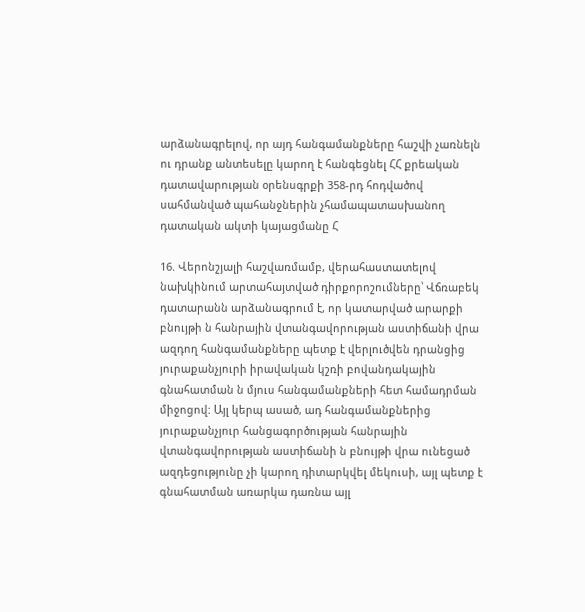արձանագրելով, որ այդ հանգամանքները հաշվի չառնելն ու դրանք անտեսելը կարող է հանգեցնել ՀՀ քրեական դատավարության օրենսգրքի 358-րդ հոդվածով սահմանված պահանջներին չհամապատասխանող դատական ակտի կայացմանը Հ

16. Վերոնշյալի հաշվառմամբ, վերահաստատելով նախկինում արտահայտված դիրքորոշումները՝ Վճռաբեկ դատարանն արձանագրում է, որ կատարված արարքի բնույթի ն հանրային վտանգավորության աստիճանի վրա ազդող հանգամանքները պետք է վերլուծվեն դրանցից յուրաքանչյուրի իրավական կշռի բովանդակային գնահատման ն մյուս հանգամանքների հետ համադրման միջոցով: Այլ կերպ ասած, ադ հանգամանքներից յուրաքանչյուր հանցագործության հանրային վտանգավորության աստիճանի ն բնույթի վրա ունեցած ազդեցությունը չի կարող դիտարկվել մեկուսի, այլ պետք է գնահատման առարկա դառնա այլ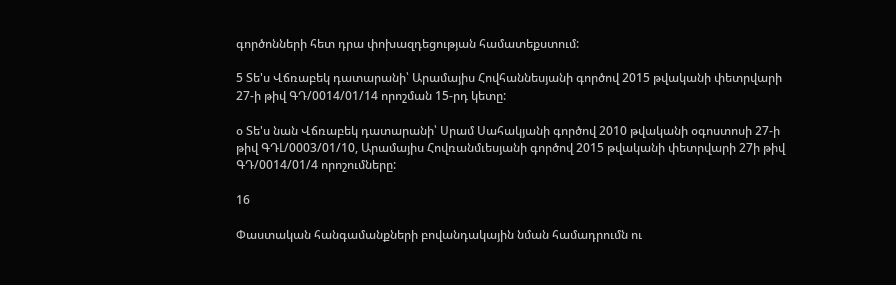գործոնների հետ դրա փոխազդեցության համատեքստում:

5 Տե'ս Վճռաբեկ դատարանի՝ Արամայիս Հովհաննեսյանի գործով 2015 թվականի փետրվարի 27-ի թիվ ԳԴ/0014/01/14 որոշման 15-րդ կետը:

օ Տե'ս նան Վճռաբեկ դատարանի՝ Սրամ Սահակյանի գործով 2010 թվականի օգոստոսի 27-ի թիվ ԳԴԼ/0003/01/10, Արամայիս Հովռանմւեսյանի գործով 2015 թվականի փետրվարի 27ի թիվ ԳԴ/0014/01/4 որոշումները:

16

Փաստական հանգամանքների բովանդակային նման համադրումն ու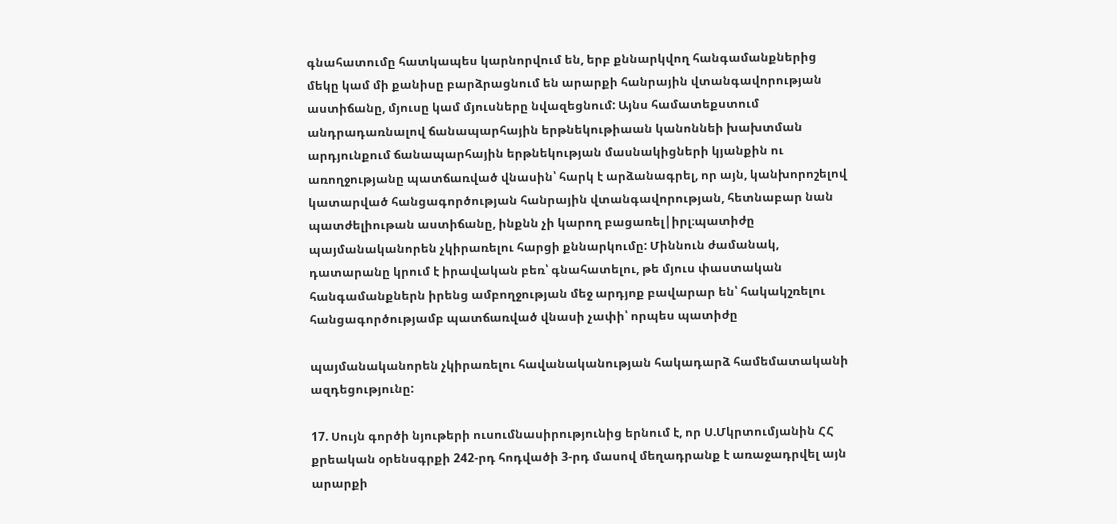գնահատումը հատկապես կարնորվում են, երբ քննարկվող հանգամանքներից մեկը կամ մի քանիսը բարձրացնում են արարքի հանրային վտանգավորության աստիճանը, մյուսը կամ մյուսները նվազեցնում: Այնս համատեքստում անդրադառնալով ճանապարհային երթնեկութիաան կանոննեի խախտման արդյունքում ճանապարհային երթնեկության մասնակիցների կյանքին ու առողջությանը պատճառված վնասին՝ հարկ է արձանագրել, որ այն, կանխորոշելով կատարված հանցագործության հանրային վտանգավորության, հետնաբար նան պատժելիութան աստիճանը, ինքնն չի կարող բացառել|իրլ։պատիժը պայմանականորեն չկիրառելու հարցի քննարկումը: Միննուն ժամանակ, դատարանը կրում է իրավական բեռ՝ գնահատելու, թե մյուս փաստական հանգամանքներն իրենց ամբողջության մեջ արդյոք բավարար են՝ հակակշռելու հանցագործությամբ պատճառված վնասի չափի՝ որպես պատիժը

պայմանականորեն չկիրառելու հավանականության հակադարձ համեմատականի ազդեցությունը:

17. Սույն գործի նյութերի ուսումնասիրությունից երնում է, որ Ս.Մկրտումյանին ՀՀ քրեական օրենսգրքի 242-րդ հոդվածի 3-րդ մասով մեղադրանք է առաջադրվել այն արարքի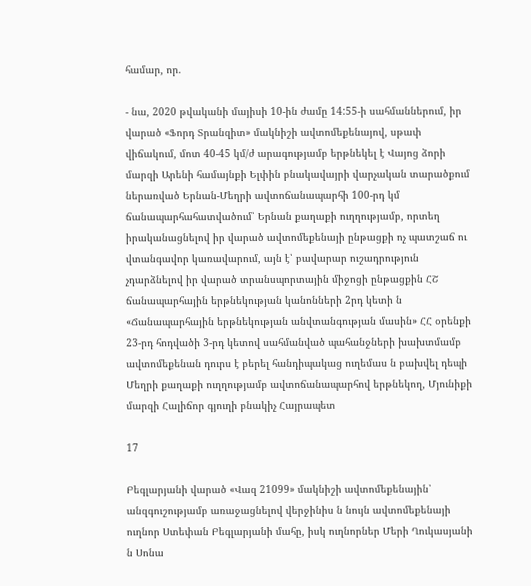համար, որ.

- նա, 2020 թվականի մայիսի 10-ին ժամը 14:55-ի սահմաններում, իր վարած «Ֆորդ Տրանզիտ» մակնիշի ավտոմեքենայով, սթափ վիճակում, մոտ 40-45 կմ/ժ արագությամբ երթնեկել է Վայոց ձորի մարզի Արենի համայնքի Ելփին բնակավայրի վարչական տարածքում ներառված Երնան-Մեղրի ավտոճանապարհի 100-րդ կմ ճանապարհահատվածում՝ Երնան քաղաքի ուղղությամբ, որտեղ իրականացնելով իր վարած ավտոմեքենայի ընթացքի ոչ պատշաճ ու վտանգավոր կառավարում, այն է՝ բավարար ուշադրություն չդարձնելով իր վարած տրանսպորտային միջոցի ընթացքին ՀՇ ճանապարհային երթնեկության կանոնների 2րդ կետի ն «Ճանապարհային երթնեկության անվտանգության մասին» ՀՀ օրենքի 23-րդ հոդվածի 3-րդ կետով սահմանված պահանջների խախտմամբ ավտոմեքենան դուրս է բերել հանդիպակաց ուղեմաս ն բախվել դեպի Մեղրի քաղաքի ուղղությամբ ավտոճանապարհով երթնեկող, Մյունիքի մարզի Հալիճոր գյուղի բնակիչ Հայրապետ

17

Բեգլարյանի վարած «Վազ 21099» մակնիշի ավտոմեքենային՝ անզգուշությամբ առաջացնելով վերջինիս ն նույն ավտոմեքենայի ուղնոր Ստեփան Բեգլարյանի մահը, իսկ ուղնորներ Մերի Ղուկասյանի ն Սոնա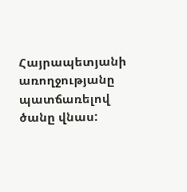Հայրապետյանի առողջությանը պատճառելով ծանը վնաս: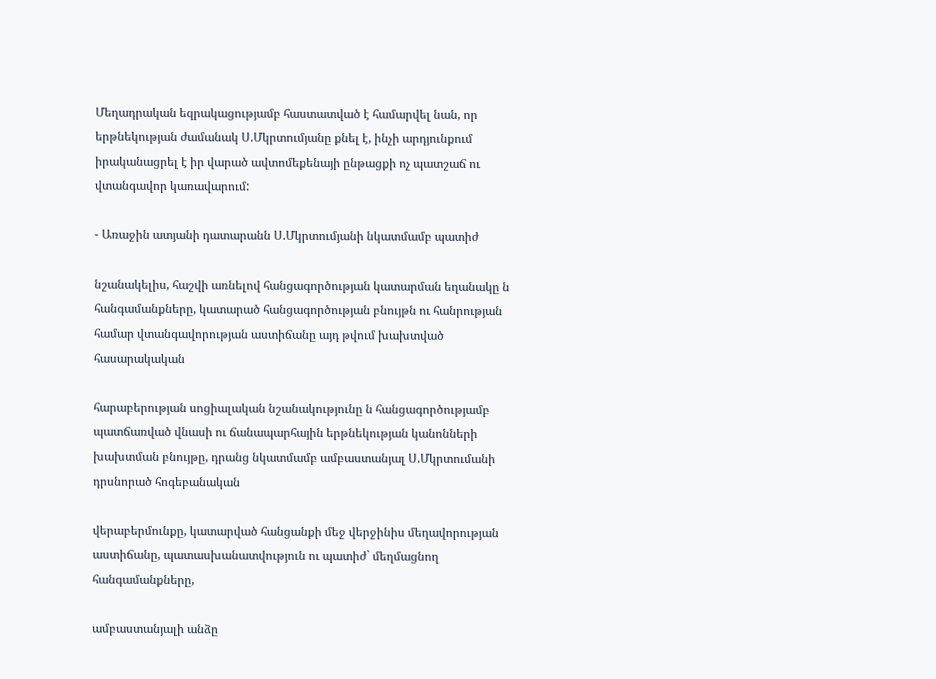Մեղադրական եզրակացությամբ հաստատված է համարվել նան, որ երթնեկության ժամանակ Ս.Մկրտումյանը քնել է, ինչի արդյունքում իրականացրել է իր վարած ավտոմեքենայի ընթացքի ոչ պատշաճ ու վտանգավոր կառավարում:

- Առաջին ատյանի դատարանն Ս.Մկրտումյանի նկատմամբ պատիժ

նշանակելիս, հաշվի առնելով հանցագործության կատարման եղանակը ն հանգամանքները, կատարած հանցագործության բնույթն ու հանրության համար վտանգավորության աստիճանը այդ թվում խախտված հասարակական

հարաբերության սոցիալական նշանակությունը ն հանցագործությամբ պատճառված վնասի ու ճանապարհային երթնեկության կանոնների խախտման բնույթը, դրանց նկատմամբ ամբաստանյալ Ս.Մկրտումանի դրսնորած հոգեբանական

վերաբերմունքը, կատարված հանցանքի մեջ վերջինիս մեղավորության աստիճանը, պատասխանատվություն ու պատիժ` մեղմացնող հանգամանքները,

ամբաստանյալի անձը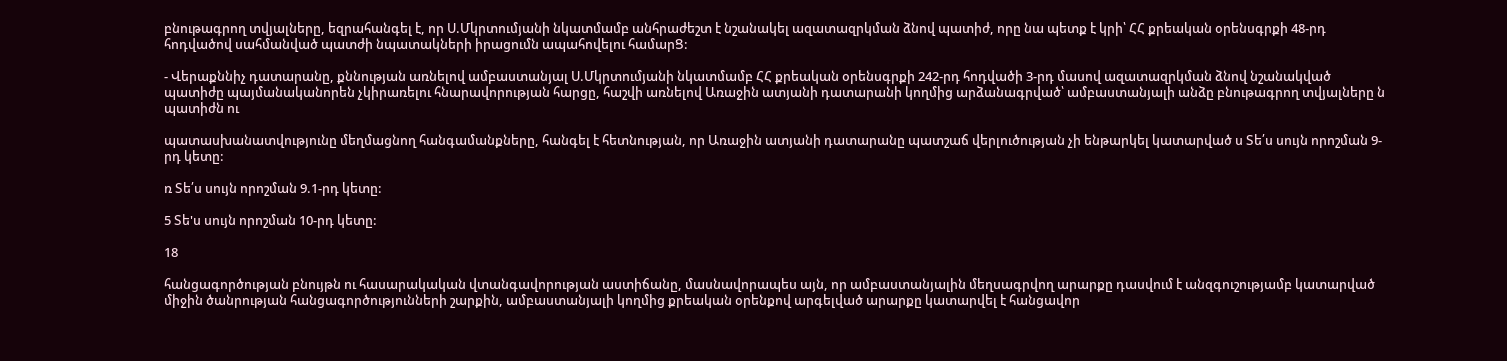բնութագրող տվյալները, եզրահանգել է, որ Ս.Մկրտումյանի նկատմամբ անհրաժեշտ է նշանակել ազատազրկման ձնով պատիժ, որը նա պետք է կրի՝ ՀՀ քրեական օրենսգրքի 48-րդ հոդվածով սահմանված պատժի նպատակների իրացումն ապահովելու համարՑ:

- Վերաքննիչ դատարանը, քննության առնելով ամբաստանյալ Ս.Մկրտումյանի նկատմամբ ՀՀ քրեական օրենսգրքի 242-րդ հոդվածի 3-րդ մասով ազատազրկման ձնով նշանակված պատիժը պայմանականորեն չկիրառելու հնարավորության հարցը, հաշվի առնելով Առաջին ատյանի դատարանի կողմից արձանագրված՝ ամբաստանյալի անձը բնութագրող տվյալները ն պատիժն ու

պատասխանատվությունը մեղմացնող հանգամանքները, հանգել է հետնության, որ Առաջին ատյանի դատարանը պատշաճ վերլուծության չի ենթարկել կատարված ս Տե՛ս սույն որոշման 9-րդ կետը:

ռ Տե՛ս սույն որոշման 9.1-րդ կետը:

5 Տե'ս սույն որոշման 10-րդ կետը:

18

հանցագործության բնույթն ու հասարակական վտանգավորության աստիճանը, մասնավորապես այն, որ ամբաստանյալին մեղսագրվող արարքը դասվում է անզգուշությամբ կատարված միջին ծանրության հանցագործությունների շարքին, ամբաստանյալի կողմից քրեական օրենքով արգելված արարքը կատարվել է հանցավոր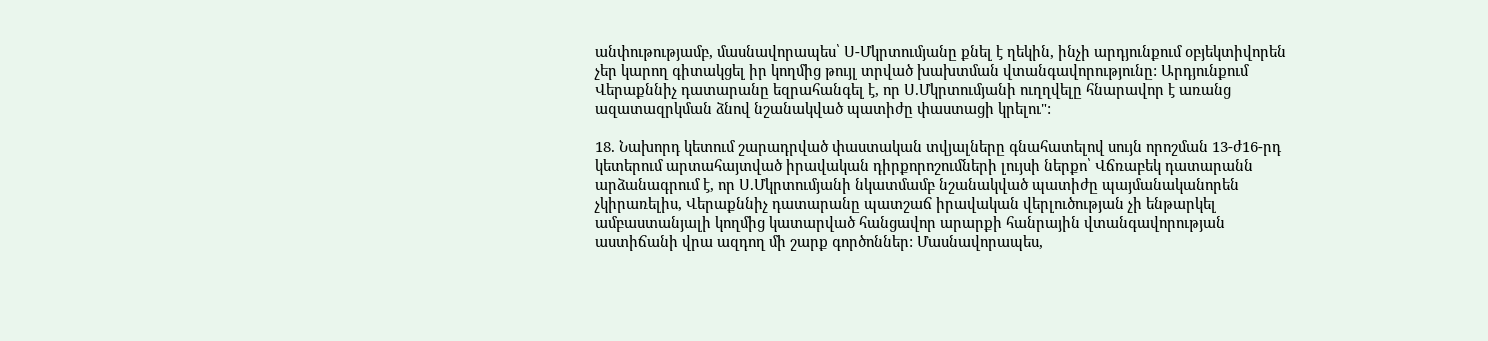անփութությամբ, մասնավորապես՝ Ս-Մկրտումյանը քնել է ղեկին, ինչի արդյունքում օբյեկտիվորեն չեր կարող գիտակցել իր կողմից թույլ տրված խախտման վտանգավորությունը: Արդյունքում Վերաքննիչ դատարանը եզրահանգել է, որ Ս.Մկրտումյանի ուղղվելը հնարավոր է առանց ազատազրկման ձնով նշանակված պատիժը փաստացի կրելու":

18. Նախորդ կետում շարադրված փաստական տվյալները գնահատելով սույն որոշման 13-ժ16-րդ կետերում արտահայտված իրավական դիրքորոշումների լույսի ներքո՝ Վճռաբեկ դատարանն արձանագրում է, որ Ս.Մկրտումյանի նկատմամբ նշանակված պատիժը պայմանականորեն չկիրառելիս, Վերաքննիչ դատարանը պատշաճ իրավական վերլուծության չի ենթարկել ամբաստանյալի կողմից կատարված հանցավոր արարքի հանրային վտանգավորության աստիճանի վրա ազդող մի շարք գործոններ: Մասնավորապես,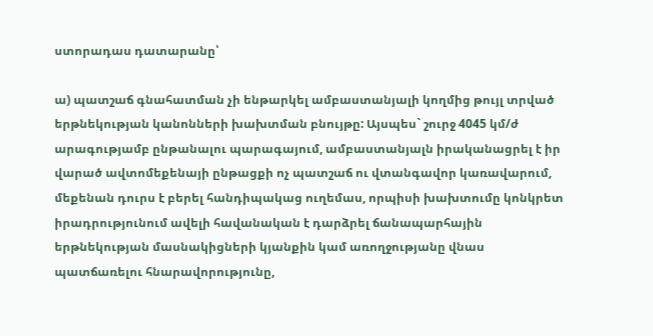ստորադաս դատարանը՝

ա) պատշաճ գնահատման չի ենթարկել ամբաստանյալի կողմից թույլ տրված երթնեկության կանոնների խախտման բնույթը: Այսպես` շուրջ 4045 կմ/ժ արագությամբ ընթանալու պարագայում, ամբաստանյալն իրականացրել է իր վարած ավտոմեքենայի ընթացքի ոչ պատշաճ ու վտանգավոր կառավարում, մեքենան դուրս է բերել հանդիպակաց ուղեմաս, որպիսի խախտումը կոնկրետ իրադրությունում ավելի հավանական է դարձրել ճանապարհային երթնեկության մասնակիցների կյանքին կամ առողջությանը վնաս պատճառելու հնարավորությունը,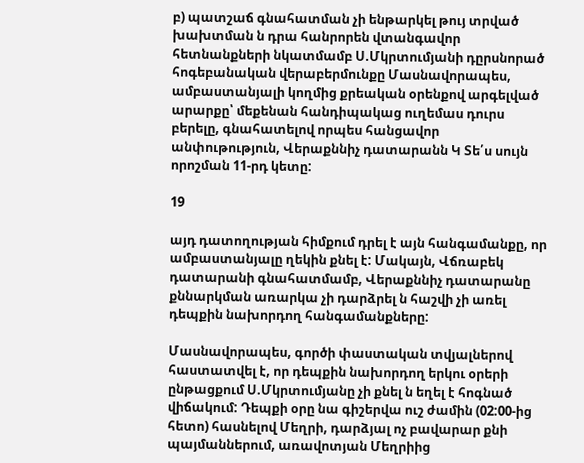բ) պատշաճ գնահատման չի ենթարկել թույ տրված խախտման ն դրա հանրորեն վտանգավոր հետնանքների նկատմամբ Ս.Մկրտումյանի դըրսնորած հոգեբանական վերաբերմունքը Մասնավորապես, ամբաստանյալի կողմից քրեական օրենքով արգելված արարքը՝ մեքենան հանդիպակաց ուղեմաս դուրս բերելը, գնահատելով որպես հանցավոր անփութություն, Վերաքննիչ դատարանն Կ Տե՛ս սույն որոշման 11-րդ կետը:

19

այդ դատողության հիմքում դրել է այն հանգամանքը, որ ամբաստանյալը ղեկին քնել է: Մակայն, Վճռաբեկ դատարանի գնահատմամբ, Վերաքննիչ դատարանը քննարկման առարկա չի դարձրել ն հաշվի չի առել դեպքին նախորդող հանգամանքները:

Մասնավորապես, գործի փաստական տվյալներով հաստատվել է, որ դեպքին նախորդող երկու օրերի ընթացքում Ս.Մկրտումյանը չի քնել ն եղել է հոգնած վիճակում: Դեպքի օրը նա գիշերվա ուշ ժամին (02:00-ից հետո) հասնելով Մեղրի, դարձյալ ոչ բավարար քնի պայմաններում, առավոտյան Մեղրիից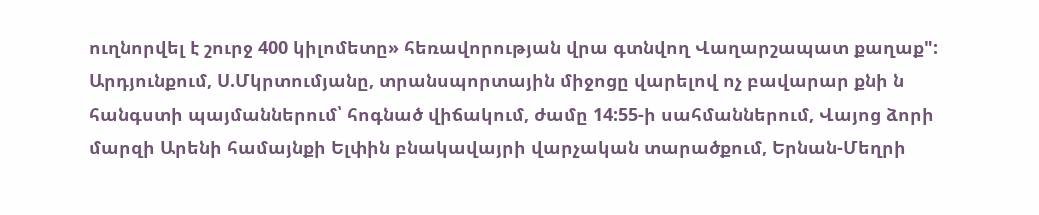ուղնորվել է շուրջ 400 կիլոմետը» հեռավորության վրա գտնվող Վաղարշապատ քաղաք": Արդյունքում, Ս.Մկրտումյանը, տրանսպորտային միջոցը վարելով ոչ բավարար քնի ն հանգստի պայմաններում՝ հոգնած վիճակում, ժամը 14:55-ի սահմաններում, Վայոց ձորի մարզի Արենի համայնքի Ելփին բնակավայրի վարչական տարածքում, Երնան-Մեղրի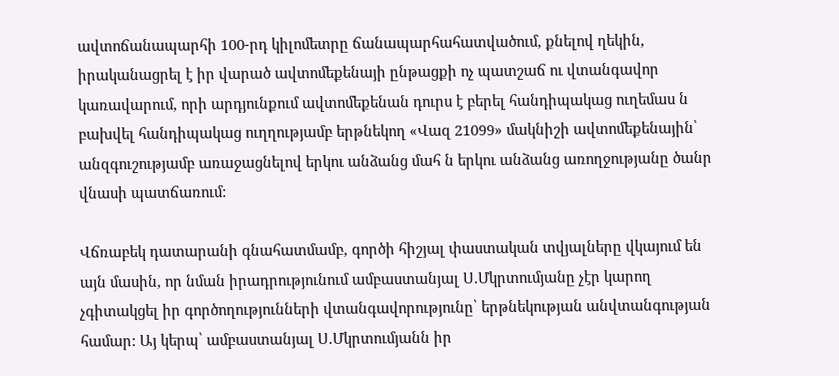ավտոճանապարհի 100-րդ կիլոմետրը ճանապարհահատվածում, քնելով ղեկին, իրականացրել է իր վարած ավտոմեքենայի ընթացքի ոչ պատշաճ ու վտանգավոր կառավարում, որի արդյունքում ավտոմեքենան դուրս է բերել հանդիպակաց ուղեմաս ն բախվել հանդիպակաց ուղղությամբ երթնեկող «Վազ 21099» մակնիշի ավտոմեքենային՝ անզգուշությամբ առաջացնելով երկու անձանց մահ ն երկու անձանց առողջությանը ծանր վնասի պատճառում:

Վճռաբեկ դատարանի գնահատմամբ, գործի հիշյալ փաստական տվյալները վկայում են այն մասին, որ նման իրադրությունում ամբաստանյալ Ս.Մկրտումյանը չէր կարող չգիտակցել իր գործողությունների վտանգավորությունը՝ երթնեկության անվտանգության համար: Այ կերպ՝ ամբաստանյալ Ս.Մկրտումյանն իր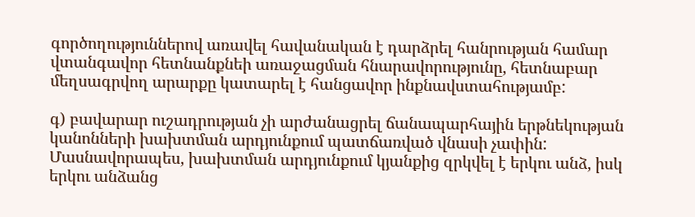գործողություններով առավել հավանական է դարձրել հանրության համար վտանգավոր հետնանքնեի առաջացման հնարավորությունը, հետնաբար մեղսագրվող արարքը կատարել է հանցավոր ինքնավստահությամբ:

գ) բավարար ուշադրության չի արժանացրել ճանապարհային երթնեկության կանոնների խախտման արդյունքում պատճառված վնասի չափին: Մասնավորապես, խախտման արդյունքում կյանքից զրկվել է երկու անձ, իսկ երկու անձանց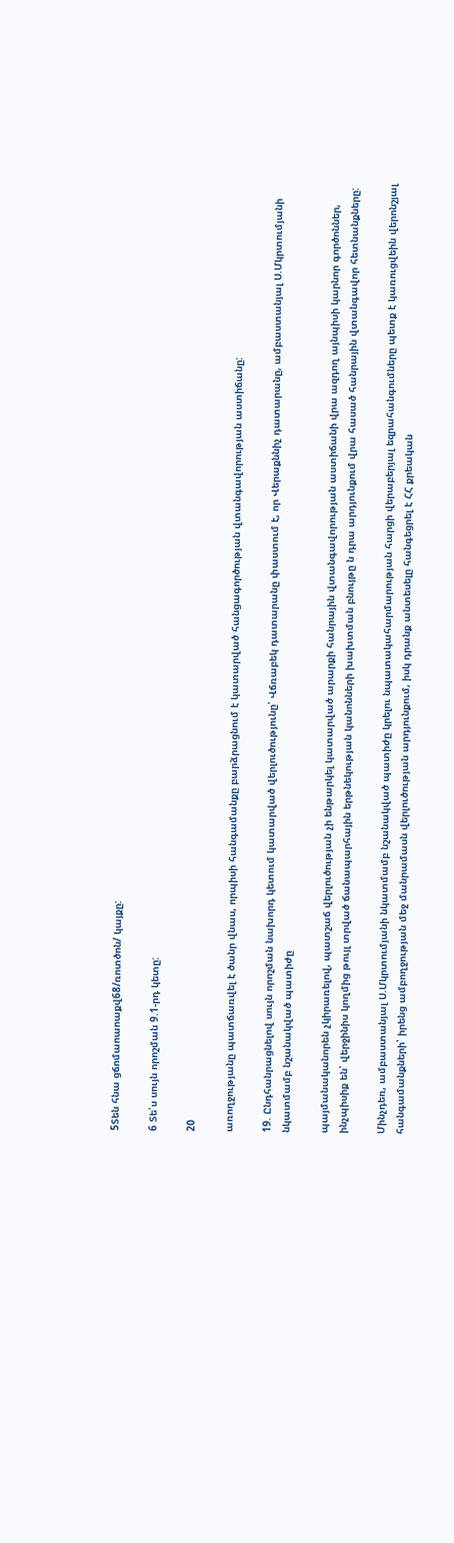5Տեն հնա ցճոմաոաոաքվ68/ռոտծոն/ կայքը:

6 Տե՛ս սույն որոշման 9.1-րդ կետը:

20

առողջությանը պատճառվել է ծանր վնաս, որպիսի հանգամանքը բարձրացնում է կատարված հանցագործության վտանգավորության աստիճանը:

19. Ընդհանրացնելով սույն որոշման նախորդ կետում կատարված վերլուծությունը՝ Վճռաբեկ դատարանը փաստում է, որ Վերաքննիչ դատարանը, ամբաստանյալ Ս.Մկրտումյանի նկատմամբ նշանակված պատիժը

պայմանականորեն չկիրառելով, պատշաճ վերլուծության չի ենթարկել կատարված արարքի հանրային վտանգավորության աստիճանի վրա ազդող այնպիսի կարնոր գործոններ, ինչպիսիք են՝ վերջինիս կողմից թույլ տրված ճանապարհային երթնեկության կանոնների խախտման բնույթը ն դրա արդյունքում վրա հասած հանրային վտանգավոր հետնանքները:

Մինչդեռ, ամբաստանյալ Ս.Մկրտումյանի նկատմամբ նշանակված պատիժը կրելու նպատակահարմարության հարցի վերաբերյալ եզրահանգումները պետք է կառուցվեին վերոնշյալ հանգամանքների՝ իրենց ամբողջության մեջ մանրամասն վերլուծության արդյունքում, իսկ դրանք անտեսելը հանգեցրել է ՀՀ քրեական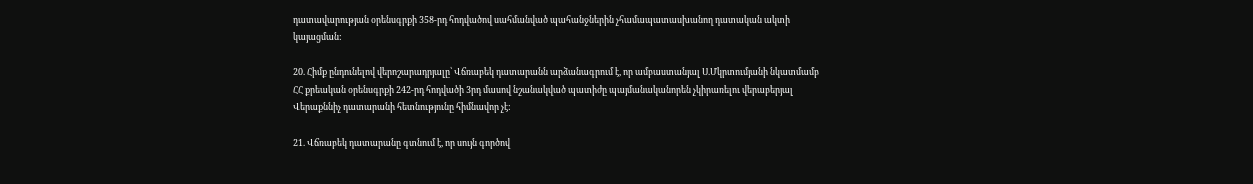դատավարության օրենսգրքի 358-րդ հոդվածով սահմանված պահանջներին չհամապատասխանող դատական ակտի կայացման:

20. Հիմք ընդունելով վերոշարադրյալը՝ Վճռաբեկ դատարանն արձանագրում է, որ ամբաստանյալ Ս.Մկրտումյանի նկատմամբ ՀՀ քրեական օրենսգրքի 242-րդ հոդվածի 3րդ մասով նշանակված պատիժը պայմանականորեն չկիրառելու վերաբերյալ Վերաքննիչ դատարանի հետնությունը հիմնավոր չէ:

21. Վճռաբեկ դատարանը գտնում է, որ սույն գործով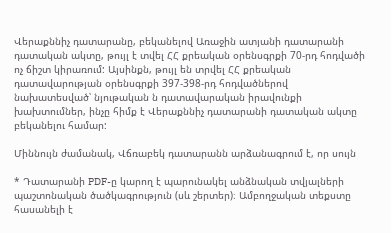Վերաքննիչ դատարանը, բեկանելով Առաջին ատյանի դատարանի դատական ակտը, թույլ է տվել ՀՀ քրեական օրենսգրքի 70-րդ հոդվածի ոչ ճիշտ կիրառում: Այսինքն, թույլ են տրվել ՀՀ քրեական դատավարության օրենսգրքի 397-398-րդ հոդվածներով նախատեսված՝ նյութական ն դատավարական իրավունքի խախտումներ, ինչը հիմք է Վերաքննիչ դատարանի դատական ակտը բեկանելու համար:

Միննույն ժամանակ, Վճռաբեկ դատարանն արձանագրում է, որ սույն

* Դատարանի PDF-ը կարող է պարունակել անձնական տվյալների պաշտոնական ծածկագրություն (սև շերտեր)։ Ամբողջական տեքստը հասանելի է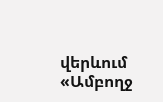վերևում «Ամբողջ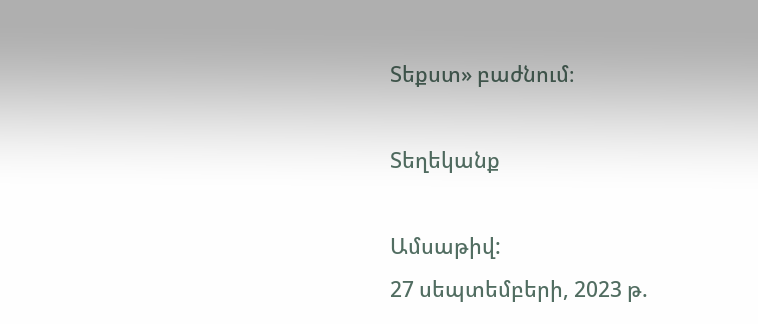Տեքստ» բաժնում։

Տեղեկանք

Ամսաթիվ:
27 սեպտեմբերի, 2023 թ.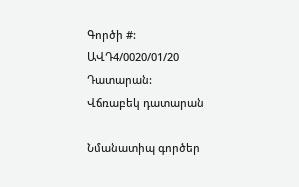Գործի #:
ԱՎԴ4/0020/01/20
Դատարան:
Վճռաբեկ դատարան

Նմանատիպ գործեր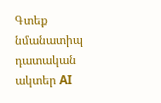Գտեք նմանատիպ դատական ակտեր AI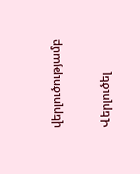վերլուծությամբ

Վերլուծել